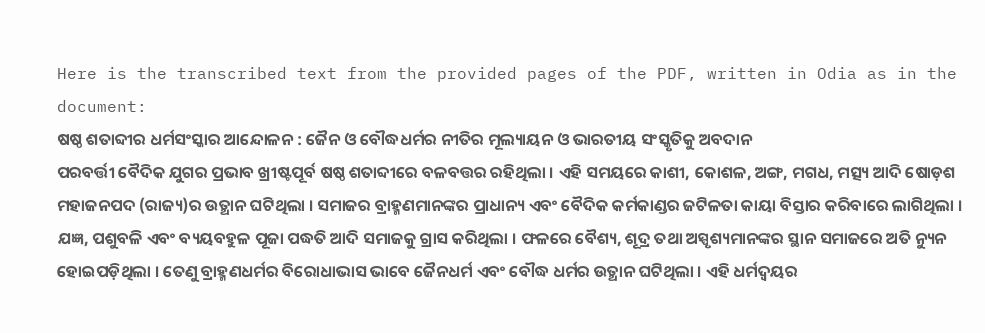Here is the transcribed text from the provided pages of the PDF, written in Odia as in the document:
ଷଷ୍ଠ ଶତାବ୍ଦୀର ଧର୍ମସଂସ୍କାର ଆନ୍ଦୋଳନ : ଜୈନ ଓ ବୌଦ୍ଧଧର୍ମର ନୀତିର ମୂଲ୍ୟାୟନ ଓ ଭାରତୀୟ ସଂସ୍କୃତିକୁ ଅବଦାନ
ପରବର୍ତ୍ତୀ ବୈଦିକ ଯୁଗର ପ୍ରଭାବ ଖ୍ରୀଷ୍ଟପୂର୍ବ ଷଷ୍ଠ ଶତାବ୍ଦୀରେ ବଳବତ୍ତର ରହିଥିଲା । ଏହି ସମୟରେ କାଶୀ, କୋଶଳ, ଅଙ୍ଗ, ମଗଧ, ମତ୍ସ୍ୟ ଆଦି ଷୋଡ଼ଶ ମହାଜନପଦ (ରାଜ୍ୟ)ର ଉତ୍ଥାନ ଘଟିଥିଲା । ସମାଜର ବ୍ରାହ୍ମଣମାନଙ୍କର ପ୍ରାଧାନ୍ୟ ଏବଂ ବୈଦିକ କର୍ମକାଣ୍ଡର ଜଟିଳତା କାୟା ବିସ୍ତାର କରିବାରେ ଲାଗିଥିଲା । ଯଜ୍ଞ, ପଶୁବଳି ଏବଂ ବ୍ୟୟବହୁଳ ପୂଜା ପଦ୍ଧତି ଆଦି ସମାଜକୁ ଗ୍ରାସ କରିଥିଲା । ଫଳରେ ବୈଶ୍ୟ, ଶୂଦ୍ର ତଥା ଅସ୍ପୃଶ୍ୟମାନଙ୍କର ସ୍ଥାନ ସମାଜରେ ଅତି ନ୍ୟୁନ ହୋଇପଡ଼ିଥିଲା । ତେଣୁ ବ୍ରାହ୍ମଣଧର୍ମର ବିରୋଧାଭାସ ଭାବେ ଜୈନଧର୍ମ ଏବଂ ବୌଦ୍ଧ ଧର୍ମର ଉତ୍ଥାନ ଘଟିଥିଲା । ଏହି ଧର୍ମଦ୍ୱୟର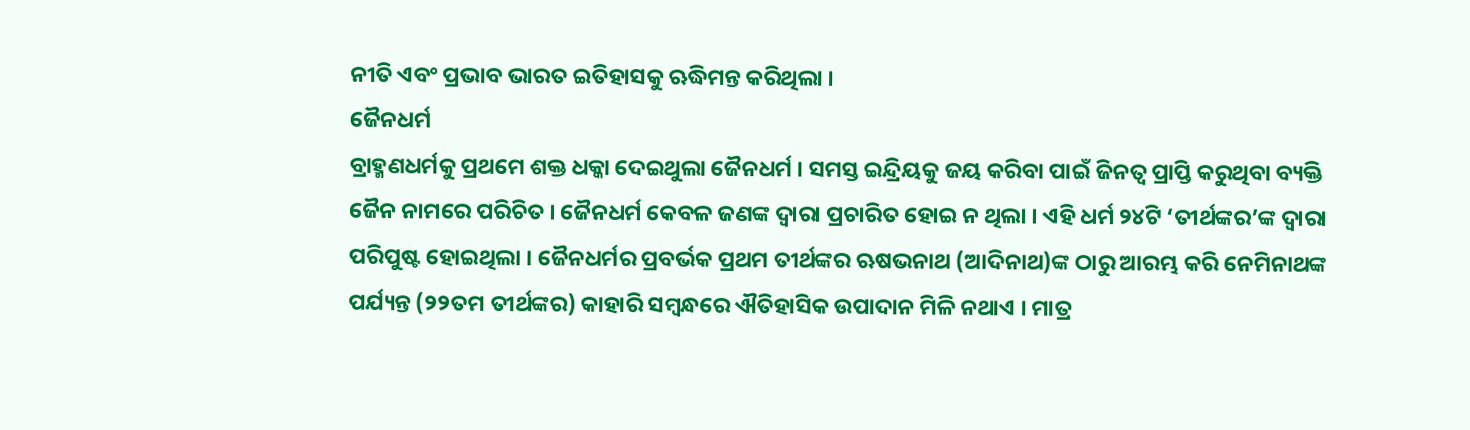ନୀତି ଏବଂ ପ୍ରଭାବ ଭାରତ ଇତିହାସକୁ ଋଦ୍ଧିମନ୍ତ କରିଥିଲା ।
ଜୈନଧର୍ମ
ବ୍ରାହ୍ମଣଧର୍ମକୁ ପ୍ରଥମେ ଶକ୍ତ ଧକ୍କା ଦେଇଥୁଲା ଜୈନଧର୍ମ । ସମସ୍ତ ଇନ୍ଦ୍ରିୟକୁ ଜୟ କରିବା ପାଇଁ ଜିନତ୍ଵ ପ୍ରାପ୍ତି କରୁଥିବା ବ୍ୟକ୍ତି ଜୈନ ନାମରେ ପରିଚିତ । ଜୈନଧର୍ମ କେବଳ ଜଣଙ୍କ ଦ୍ବାରା ପ୍ରଚାରିତ ହୋଇ ନ ଥିଲା । ଏହି ଧର୍ମ ୨୪ଟି ‘ତୀର୍ଥଙ୍କର’ଙ୍କ ଦ୍ବାରା ପରିପୁଷ୍ଟ ହୋଇଥିଲା । ଜୈନଧର୍ମର ପ୍ରବର୍ଭକ ପ୍ରଥମ ତୀର୍ଥଙ୍କର ଋଷଭନାଥ (ଆଦିନାଥ)ଙ୍କ ଠାରୁ ଆରମ୍ଭ କରି ନେମିନାଥଙ୍କ ପର୍ଯ୍ୟନ୍ତ (୨୨ତମ ତୀର୍ଥଙ୍କର) କାହାରି ସମ୍ବନ୍ଧରେ ଐତିହାସିକ ଉପାଦାନ ମିଳି ନଥାଏ । ମାତ୍ର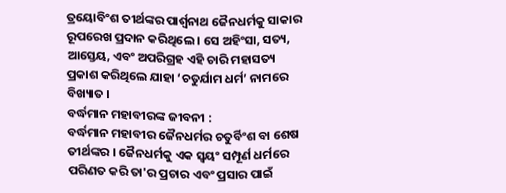ତ୍ରୟୋବିଂଶ ତୀର୍ଥଙ୍କର ପାର୍ଶ୍ଵନାଥ ଜୈନଧର୍ମକୁ ସାକାର ରୂପରେଖ ପ୍ରଦାନ କରିଥିଲେ । ସେ ଅହିଂସା, ସତ୍ୟ, ଆସ୍ତେୟ, ଏବଂ ଅପରିଗ୍ରହ ଏହି ଚାରି ମହାସତ୍ୟ ପ୍ରକାଶ କରିଥିଲେ ଯାହା ‘ଚତୁର୍ଯାମ ଧର୍ମ’ ନାମରେ ବିଖ୍ୟାତ ।
ବର୍ଦ୍ଧମାନ ମହାବୀରଙ୍କ ଜୀବନୀ :
ବର୍ଦ୍ଧମାନ ମହାବୀର ଜୈନଧର୍ମର ଚତୁର୍ବିଂଶ ବା ଶେଷ ତୀର୍ଥଙ୍କର । ଜୈନଧର୍ମକୁ ଏକ ସ୍ୱୟଂ ସମ୍ପୂର୍ଣ ଧର୍ମରେ ପରିଣତ କରି ତା'ର ପ୍ରଚାର ଏବଂ ପ୍ରସାର ପାଇଁ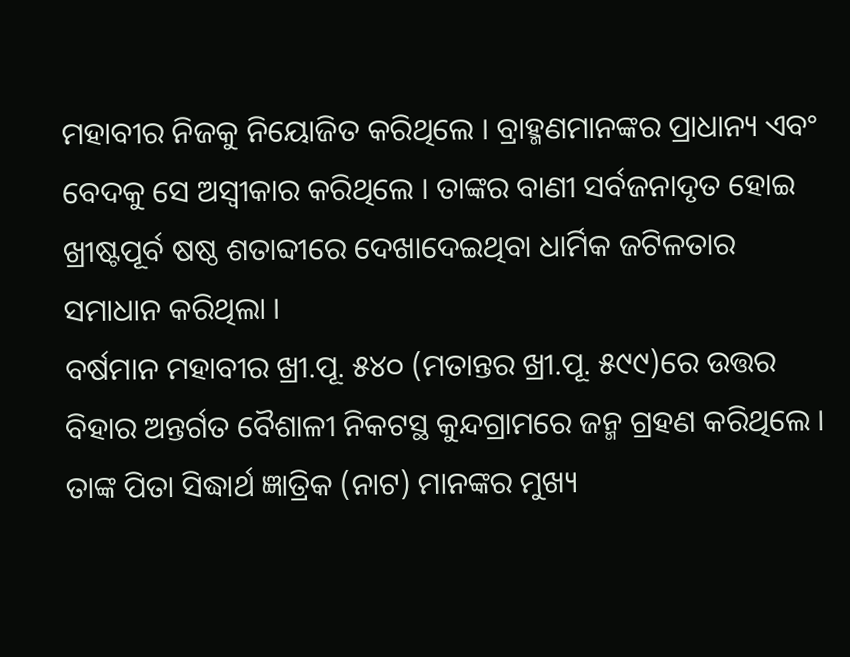ମହାବୀର ନିଜକୁ ନିୟୋଜିତ କରିଥିଲେ । ବ୍ରାହ୍ମଣମାନଙ୍କର ପ୍ରାଧାନ୍ୟ ଏବଂ ବେଦକୁ ସେ ଅସ୍ୱୀକାର କରିଥିଲେ । ତାଙ୍କର ବାଣୀ ସର୍ବଜନାଦୃତ ହୋଇ ଖ୍ରୀଷ୍ଟପୂର୍ବ ଷଷ୍ଠ ଶତାବ୍ଦୀରେ ଦେଖାଦେଇଥିବା ଧାର୍ମିକ ଜଟିଳତାର ସମାଧାନ କରିଥିଲା ।
ବର୍ଷମାନ ମହାବୀର ଖ୍ରୀ.ପୂ. ୫୪୦ (ମତାନ୍ତର ଖ୍ରୀ.ପୂ. ୫୯୯)ରେ ଉତ୍ତର ବିହାର ଅନ୍ତର୍ଗତ ବୈଶାଳୀ ନିକଟସ୍ଥ କୁନ୍ଦଗ୍ରାମରେ ଜନ୍ମ ଗ୍ରହଣ କରିଥିଲେ । ତାଙ୍କ ପିତା ସିଦ୍ଧାର୍ଥ ଜ୍ଞାତ୍ରିକ (ନାଟ) ମାନଙ୍କର ମୁଖ୍ୟ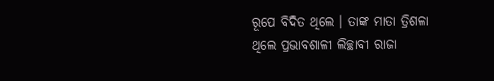ରୂପେ ବିଦିତ ଥିଲେ । ତାଙ୍କ ମାତା ତ୍ରିଶଳା ଥିଲେ ପ୍ରଭାବଶାଳୀ ଲିଚ୍ଛାବୀ ରାଜା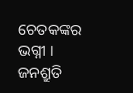ଚେତକଙ୍କର ଭଗ୍ନୀ । ଜନଶ୍ରୁତି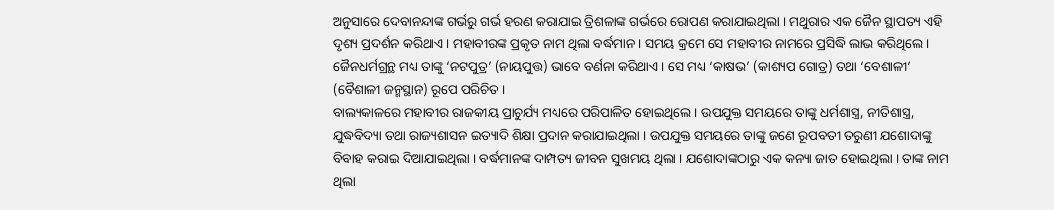ଅନୁସାରେ ଦେବାନନ୍ଦାଙ୍କ ଗର୍ଭରୁ ଗର୍ଭ ହରଣ କରାଯାଇ ତ୍ରିଶଳାଙ୍କ ଗର୍ଭରେ ରୋପଣ କରାଯାଇଥିଲା । ମଥୁରାର ଏକ ଜୈନ ସ୍ଥାପତ୍ୟ ଏହି ଦୃଶ୍ୟ ପ୍ରଦର୍ଶନ କରିଥାଏ । ମହାବୀରଙ୍କ ପ୍ରକୃତ ନାମ ଥିଲା ବର୍ଦ୍ଧମାନ । ସମୟ କ୍ରମେ ସେ ମହାବୀର ନାମରେ ପ୍ରସିଦ୍ଧି ଲାଭ କରିଥିଲେ । ଜୈନଧର୍ମଗ୍ରନ୍ଥ ମଧ୍ୟ ତାଙ୍କୁ ‘ନଟପୁତ୍ର’ (ନାୟପୁତ୍ତ) ଭାବେ ବର୍ଣନା କରିଥାଏ । ସେ ମଧ୍ୟ ‘କାଷଭ’ (କାଶ୍ୟପ ଗୋତ୍ର) ତଥା ‘ବେଶାଳୀ’ (ବୈଶାଳୀ ଜନ୍ମସ୍ଥାନ) ରୂପେ ପରିଚିତ ।
ବାଲ୍ୟକାଳରେ ମହାବୀର ରାଜକୀୟ ପ୍ରାଚୁର୍ଯ୍ୟ ମଧ୍ୟରେ ପରିପାଳିତ ହୋଇଥିଲେ । ଉପଯୁକ୍ତ ସମୟରେ ତାଙ୍କୁ ଧର୍ମଶାସ୍ତ୍ର, ନୀତିଶାସ୍ତ୍ର, ଯୁଦ୍ଧବିଦ୍ୟା ତଥା ରାଜ୍ୟଶାସନ ଇତ୍ୟାଦି ଶିକ୍ଷା ପ୍ରଦାନ କରାଯାଇଥିଲା । ଉପଯୁକ୍ତ ସମୟରେ ତାଙ୍କୁ ଜଣେ ରୂପବତୀ ତରୁଣୀ ଯଶୋଦାଙ୍କୁ ବିବାହ କରାଇ ଦିଆଯାଇଥିଲା । ବର୍ଦ୍ଧମାନଙ୍କ ଦାମ୍ପତ୍ୟ ଜୀବନ ସୁଖମୟ ଥିଲା । ଯଶୋଦାଙ୍କଠାରୁ ଏକ କନ୍ୟା ଜାତ ହୋଇଥିଲା । ତାଙ୍କ ନାମ ଥିଲା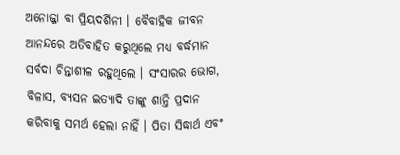ଅନୋଜ୍ଜା ବା ପ୍ରିୟଦର୍ଶିନୀ । ବୈବାହିକ ଜୀବନ ଆନନ୍ଦରେ ଅତିବାହିତ କରୁଥିଲେ ମଧ୍ୟ ବର୍ଦ୍ଧମାନ ସର୍ବଦା ଚିନ୍ତାଶୀଳ ରହୁଥିଲେ । ସଂସାରର ଭୋଗ, ବିଳାସ, ବ୍ୟସନ ଇତ୍ୟାଦି ତାଙ୍କୁ ଶାନ୍ତି ପ୍ରଦାନ କରିବାକୁ ସମର୍ଥ ହେଲା ନାହିଁ । ପିତା ସିଦ୍ଧାର୍ଥ ଏବଂ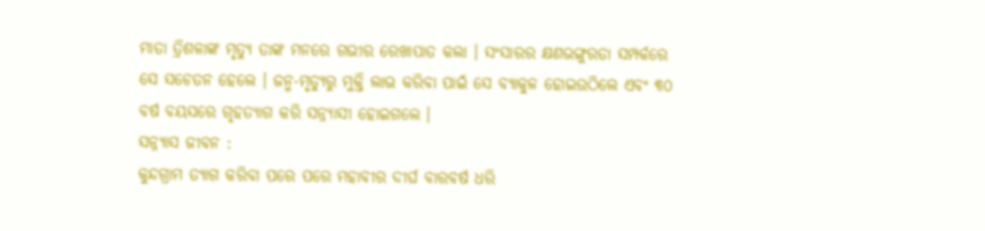ମାତା ତ୍ରିଶଳାଙ୍କ ମୃତ୍ୟୁ ତାଙ୍କ ମନରେ ଗଭୀର ରେଖାପାତ କଲା । ସଂସାରର କ୍ଷଣଭଙ୍ଗୁରତା ସମ୍ପର୍କରେ ସେ ସଚେତନ ହେଲେ । ଜନ୍ମ-ମୃତ୍ୟୁରୁ ମୁକ୍ତି ଲାଭ କରିବା ପାଇଁ ସେ ବ୍ୟାକୁଳ ହୋଇଉଠିଲେ ଏବଂ ୩୦ ବର୍ଷ ବୟସରେ ଗୃହତ୍ୟାଗ କରି ସନ୍ନ୍ୟାସୀ ହୋଇଗଲେ ।
ସନ୍ନ୍ୟାସ ଜୀବନ :
କୁନ୍ଦଗ୍ରାମ ତ୍ୟାଗ କରିବା ପରେ ପରେ ମହାବୀର ଦୀର୍ଘ ବାରବର୍ଷ ଧରି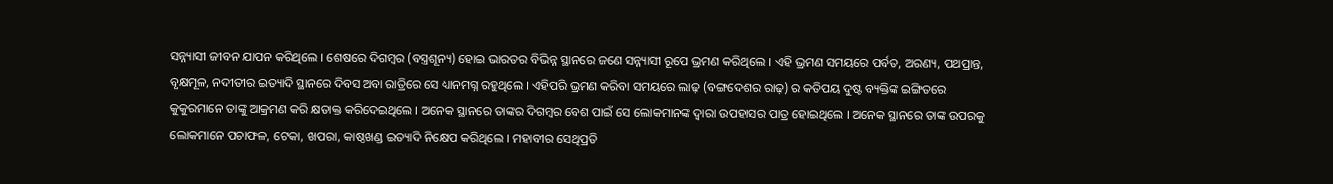ସନ୍ନ୍ୟାସୀ ଜୀବନ ଯାପନ କରିଥିଲେ । ଶେଷରେ ଦିଗମ୍ବର (ବସ୍ତ୍ରଶୂନ୍ୟ) ହୋଇ ଭାରତର ବିଭିନ୍ନ ସ୍ଥାନରେ ଜଣେ ସନ୍ନ୍ୟାସୀ ରୂପେ ଭ୍ରମଣ କରିଥିଲେ । ଏହି ଭ୍ରମଣ ସମୟରେ ପର୍ବତ, ଅରଣ୍ୟ, ପଥପ୍ରାନ୍ତ, ବୃକ୍ଷମୂଳ, ନଦୀତୀର ଇତ୍ୟାଦି ସ୍ଥାନରେ ଦିବସ ଅବା ରାତ୍ରିରେ ସେ ଧ୍ୟାନମଗ୍ନ ରହୁଥିଲେ । ଏହିପରି ଭ୍ରମଣ କରିବା ସମୟରେ ଲାଢ଼ (ବଙ୍ଗଦେଶର ରାଢ଼) ର କତିପୟ ଦୁଷ୍ଟ ବ୍ୟକ୍ତିଙ୍କ ଇଙ୍ଗିତରେ କୁକୁରମାନେ ତାଙ୍କୁ ଆକ୍ରମଣ କରି କ୍ଷତାକ୍ତ କରିଦେଇଥିଲେ । ଅନେକ ସ୍ଥାନରେ ତାଙ୍କର ଦିଗମ୍ବର ବେଶ ପାଇଁ ସେ ଲୋକମାନଙ୍କ ଦ୍ବାରା ଉପହାସର ପାତ୍ର ହୋଇଥିଲେ । ଅନେକ ସ୍ଥାନରେ ତାଙ୍କ ଉପରକୁ ଲୋକମାନେ ପଚାଫଳ, ଟେକା, ଖପରା, କାଷ୍ଠଖଣ୍ଡ ଇତ୍ୟାଦି ନିକ୍ଷେପ କରିଥିଲେ । ମହାବୀର ସେଥିପ୍ରତି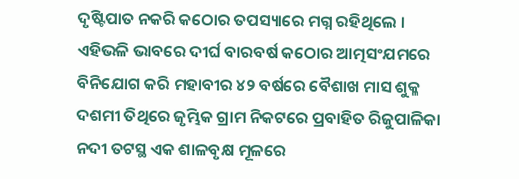ଦୃଷ୍ଟିପାତ ନକରି କଠୋର ତପସ୍ୟାରେ ମଗ୍ନ ରହିଥିଲେ ।
ଏହିଭଳି ଭାବରେ ଦୀର୍ଘ ବାରବର୍ଷ କଠୋର ଆତ୍ମସଂଯମରେ ବିନିଯୋଗ କରି ମହାବୀର ୪୨ ବର୍ଷରେ ବୈଶାଖ ମାସ ଶୁକ୍ଳ ଦଶମୀ ତିଥିରେ ଜୃମ୍ଭିକ ଗ୍ରାମ ନିକଟରେ ପ୍ରବାହିତ ରିଜୁପାଳିକା ନଦୀ ତଟସ୍ଥ ଏକ ଶାଳବୃକ୍ଷ ମୂଳରେ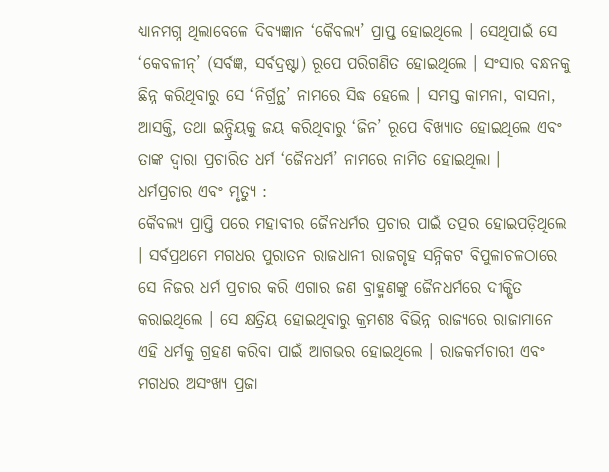ଧ୍ୟାନମଗ୍ନ ଥିଲାବେଳେ ଦିବ୍ୟଜ୍ଞାନ ‘କୈବଲ୍ୟ’ ପ୍ରାପ୍ତ ହୋଇଥିଲେ । ସେଥିପାଇଁ ସେ ‘କେବଳୀନ୍’ (ସର୍ବଜ୍ଞ, ସର୍ବଦ୍ରଷ୍ଟା) ରୂପେ ପରିଗଣିତ ହୋଇଥିଲେ । ସଂସାର ବନ୍ଧନକୁ ଛିନ୍ନ କରିଥିବାରୁ ସେ ‘ନିର୍ଗ୍ରନ୍ଥ’ ନାମରେ ସିଦ୍ଧ ହେଲେ । ସମସ୍ତ କାମନା, ବାସନା, ଆସକ୍ତି, ତଥା ଇନ୍ଦ୍ରିୟକୁ ଜୟ କରିଥିବାରୁ ‘ଜିନ’ ରୂପେ ବିଖ୍ୟାତ ହୋଇଥିଲେ ଏବଂ ତାଙ୍କ ଦ୍ଵାରା ପ୍ରଚାରିତ ଧର୍ମ ‘ଜୈନଧର୍ମ’ ନାମରେ ନାମିତ ହୋଇଥିଲା ।
ଧର୍ମପ୍ରଚାର ଏବଂ ମୃତ୍ୟୁ :
କୈବଲ୍ୟ ପ୍ରାପ୍ତି ପରେ ମହାବୀର ଜୈନଧର୍ମର ପ୍ରଚାର ପାଇଁ ତତ୍ପର ହୋଇପଡ଼ିଥିଲେ । ସର୍ବପ୍ରଥମେ ମଗଧର ପୁରାତନ ରାଜଧାନୀ ରାଜଗୃହ ସନ୍ନିକଟ ବିପୁଳାଚଳଠାରେ ସେ ନିଜର ଧର୍ମ ପ୍ରଚାର କରି ଏଗାର ଜଣ ବ୍ରାହ୍ମଣଙ୍କୁ ଜୈନଧର୍ମରେ ଦୀକ୍ଷିତ କରାଇଥିଲେ । ସେ କ୍ଷତ୍ରିୟ ହୋଇଥିବାରୁ କ୍ରମଶଃ ବିଭିନ୍ନ ରାଜ୍ୟରେ ରାଜାମାନେ ଏହି ଧର୍ମକୁ ଗ୍ରହଣ କରିବା ପାଇଁ ଆଗଭର ହୋଇଥିଲେ । ରାଜକର୍ମଚାରୀ ଏବଂ ମଗଧର ଅସଂଖ୍ୟ ପ୍ରଜା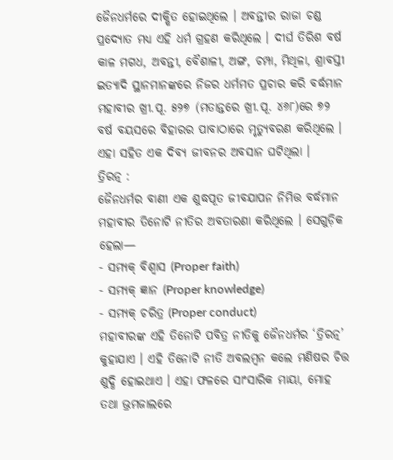ଜୈନଧର୍ମରେ ଦୀକ୍ଷିତ ହୋଇଥିଲେ । ଅବନ୍ତୀର ରାଜା ଚଣ୍ଡ ପ୍ରଦ୍ୟୋତ ମଧ୍ୟ ଏହି ଧର୍ମ ଗ୍ରହଣ କରିଥିଲେ । ଦୀର୍ଘ ତିରିଶ ବର୍ଷ କାଳ ମଗଧ, ଅବନ୍ତୀ, ବୈଶାଳୀ, ଅଙ୍ଗ, ଚମ୍ପା, ମିଥିଳା, ଶ୍ରାବସ୍ତୀ ଇତ୍ୟାଦି ସ୍ଥାନମାନଙ୍କରେ ନିଜର ଧର୍ମମତ ପ୍ରଚାର କରି ବର୍ଦ୍ଧମାନ ମହାବୀର ଖ୍ରୀ.ପୂ. ୫୨୭ (ମତାନ୍ତରେ ଖ୍ରୀ.ପୂ. ୪୬୮)ରେ ୭୨ ବର୍ଷ ବୟସରେ ବିହାରର ପାବାଠାରେ ମୃତ୍ଯୁବରଣ କରିଥିଲେ । ଏହା ସହିତ ଏକ ଦିବ୍ୟ ଜୀବନର ଅବସାନ ଘଟିଥିଲା ।
ତ୍ରିରତ୍ନ :
ଜୈନଧର୍ମର ବାଣୀ ଏକ ଶୁଦ୍ଧପୂତ ଜୀବଯାପନ ନିମିତ୍ତ ବର୍ଦ୍ଧମାନ ମହାବୀର ତିନୋଟି ନୀତିର ଅବତାରଣା କରିଥିଲେ । ସେଗୁଡ଼ିକ ହେଲା—
- ସମ୍ଯକ୍ ବିଶ୍ୱାସ (Proper faith)
- ସମ୍ଯକ୍ ଜ୍ଞାନ (Proper knowledge)
- ସମ୍ଯକ୍ ଚରିତ୍ର (Proper conduct)
ମହାବୀରଙ୍କ ଏହି ତିନୋଟି ପବିତ୍ର ନୀତିକୁ ଜୈନଧର୍ମର ‘ତ୍ରିରତ୍ନ’ କୁହାଯାଏ । ଏହି ତିନୋଟି ନୀତି ଅବଲମ୍ବନ କଲେ ମଣିଷର ଚିତ୍ତ ଶୁଦ୍ଧି ହୋଇଥାଏ । ଏହା ଫଳରେ ସାଂସାରିକ ମାୟା, ମୋହ ତଥା ଭ୍ରମଜାଲରେ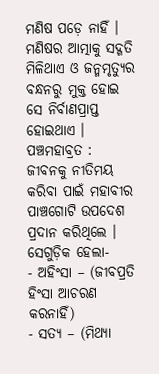ମଣିଷ ପଡ଼େ ନାହିଁ । ମଣିଷର ଆତ୍ମାକୁ ସଦ୍ଗତି ମିଳିଥାଏ ଓ ଜନ୍ମମୃତ୍ୟୁର ବନ୍ଧନରୁ ମୁକ୍ତ ହୋଇ ସେ ନିର୍ବାଣପ୍ରାପ୍ତ ହୋଇଥାଏ ।
ପଞ୍ଚମହାବ୍ରତ :
ଜୀବନକୁ ନୀତିମୟ କରିବା ପାଇଁ ମହାବୀର ପାଞ୍ଚଗୋଟି ଉପଦେଶ ପ୍ରଦାନ କରିଥିଲେ । ସେଗୁଡ଼ିକ ହେଲା-
- ଅହିଂସା – (ଜୀବପ୍ରତି ହିଂସା ଆଚରଣ କରନାହିଁ)
- ସତ୍ୟ – (ମିଥ୍ୟା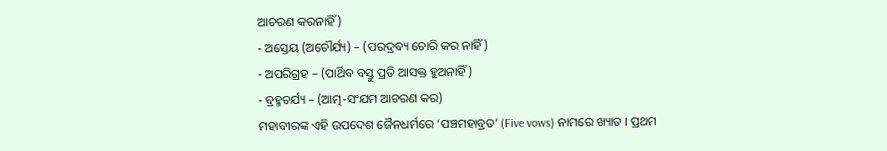ଆଚରଣ କରନାହିଁ)
- ଅସ୍ତେୟ (ଅଚୌର୍ଯ୍ୟ) – (ପରଦ୍ରବ୍ୟ ଚୋରି କର ନାହିଁ)
- ଅପରିଗ୍ରହ – (ପାର୍ଥିବ ବସ୍ତୁ ପ୍ରତି ଆସକ୍ତ ହୁଅନାହିଁ)
- ବ୍ରହ୍ମଚର୍ଯ୍ୟ – (ଆତ୍ମ-ସଂଯମ ଆଚରଣ କର)
ମହାବୀରଙ୍କ ଏହି ଉପଦେଶ ଜୈନଧର୍ମରେ ‘ପଞ୍ଚମହାବ୍ରତ’ (Five vows) ନାମରେ ଖ୍ୟାତ । ପ୍ରଥମ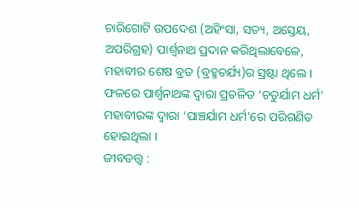ଚାରିଗୋଟି ଉପଦେଶ (ଅହିଂସା, ସତ୍ୟ, ଅସ୍ତେୟ, ଅପରିଗ୍ରହ) ପାର୍ଶ୍ଵନାଥ ପ୍ରଦାନ କରିଥିଲାବେଳେ, ମହାବୀର ଶେଷ ବ୍ରତ (ବ୍ରହ୍ମଚର୍ଯ୍ୟ)ର ସ୍ରଷ୍ଟା ଥିଲେ । ଫଳରେ ପାର୍ଶ୍ଵନାଥଙ୍କ ଦ୍ବାରା ପ୍ରଚଳିତ ‘ଚତୁର୍ଯାମ ଧର୍ମ’ ମହାବୀରଙ୍କ ଦ୍ଵାରା ‘ପାଞ୍ଚର୍ଯାମ ଧର୍ମ’ରେ ପରିଗଣିତ ହୋଇଥିଲା ।
ଜୀବତତ୍ତ୍ବ :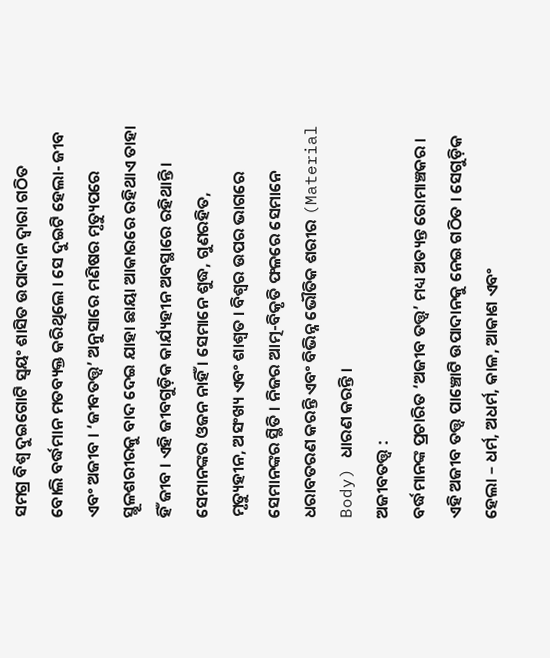ସମଗ୍ର ବିଶ୍ଵ ଦୁଇଗୋଟି ସ୍ଵୟଂ ଶାସିତ ଉପାଦାନ ଦ୍ବାରା ଗଠିତ ବୋଲି ବର୍ଦ୍ଧମାନ ମତବ୍ୟକ୍ତ କରିଥିଲେ । ସେ ଦୁଇଟି ହେଲା- ଜୀବ ଏବଂ ଅଜୀବ । ‘ଜୀବତତ୍ତ୍ୱ’ ଅନୁସାରେ ମଣିଷର ମୃତ୍ୟୁପରେ ସ୍ଥୂଳଶରୀରକୁ ବାଦ ଦେଇ ଯାହା ଛାୟା ଆକାରରେ ରହିଥାଏ ତାହା ହିଁ ଜୀବ । ଏହି ଜୀବଗୁଡ଼ିକ କାର୍ଯ୍ୟହୀନ ଅବସ୍ଥାରେ ରହିଥାନ୍ତି । ସେମାନଙ୍କର ଓଜନ ନାହିଁ । ସେମାନେ ଶୁଦ୍ଧ, ଗୁଣରହିତ, ମୃତ୍ୟୁହୀନ, ଅସଂଖ୍ୟ ଏବଂ ଶାଶ୍ଵତ । ବିଶ୍ଵର ଉପର ଭାଗରେ ସେମାନଙ୍କର ସ୍ଥିତି । ନିଜର ଆତ୍ମ-ବିକୃତି ଫଳରେ ସେମାନେ ଧରାବତରଣ କରନ୍ତି ଏବଂ ବିଭିନ୍ନ ଭୌତିକ ଶରୀର (Material Body) ଧାରଣ କରନ୍ତି ।
ଅଜୀବତତ୍ତ୍ବ :
ବର୍ଦ୍ଧମାନଙ୍କ ପ୍ରଚାରିତ ‘ଅଜୀବ ତତ୍ତ୍ୱ’ ମଧ୍ୟ ଅତ୍ୟନ୍ତ ରୋମାଞ୍ଚକର । ଏହି ଅଜୀବ ତତ୍ତ୍ଵ ପାଞ୍ଚୋଟି ଉପାଦାନକୁ ନେଇ ଗଠିତ । ସେଗୁଡ଼ିକ ହେଲା – ଧର୍ମ, ଅଧର୍ମ, କାଳ, ଆକାଶ ଏବଂ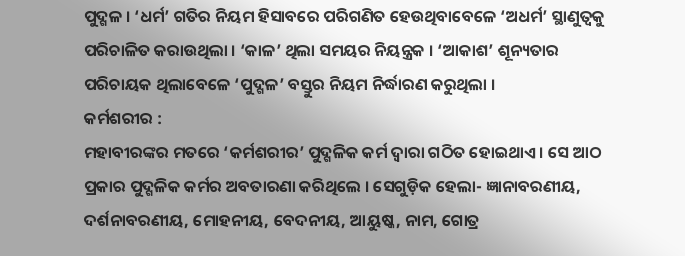ପୁଦ୍ଗଳ । ‘ଧର୍ମ’ ଗତିର ନିୟମ ହିସାବରେ ପରିଗଣିତ ହେଉଥିବାବେଳେ ‘ଅଧର୍ମ’ ସ୍ଥାଣୁତ୍ୱକୁ ପରିଚାଳିତ କରାଉଥିଲା । ‘କାଳ’ ଥିଲା ସମୟର ନିୟନ୍ତ୍ରକ । ‘ଆକାଶ’ ଶୂନ୍ୟତାର ପରିଚାୟକ ଥିଲାବେଳେ ‘ପୁଦ୍ଗଳ’ ବସ୍ତୁର ନିୟମ ନିର୍ଦ୍ଧାରଣ କରୁଥିଲା ।
କର୍ମଶରୀର :
ମହାବୀରଙ୍କର ମତରେ ‘କର୍ମଶରୀର’ ପୁଦ୍ଗଳିକ କର୍ମ ଦ୍ୱାରା ଗଠିତ ହୋଇଥାଏ । ସେ ଆଠ ପ୍ରକାର ପୁଦ୍ଗଳିକ କର୍ମର ଅବତାରଣା କରିଥିଲେ । ସେଗୁଡ଼ିକ ହେଲା- ଜ୍ଞାନାବରଣୀୟ, ଦର୍ଶନାବରଣୀୟ, ମୋହନୀୟ, ବେଦନୀୟ, ଆୟୁଷ୍କ, ନାମ, ଗୋତ୍ର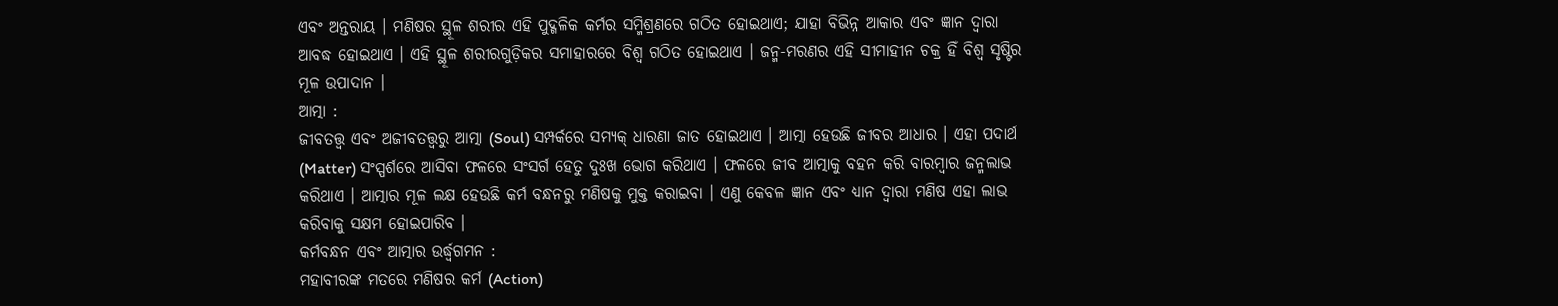ଏବଂ ଅନ୍ତରାୟ । ମଣିଷର ସ୍ଥୂଳ ଶରୀର ଏହି ପୁଦ୍ଗଳିକ କର୍ମର ସମ୍ମିଶ୍ରଣରେ ଗଠିତ ହୋଇଥାଏ; ଯାହା ବିଭିନ୍ନ ଆକାର ଏବଂ ଜ୍ଞାନ ଦ୍ଵାରା ଆବଦ୍ଧ ହୋଇଥାଏ । ଏହି ସ୍ଥୂଳ ଶରୀରଗୁଡ଼ିକର ସମାହାରରେ ବିଶ୍ୱ ଗଠିତ ହୋଇଥାଏ । ଜନ୍ମ-ମରଣର ଏହି ସୀମାହୀନ ଚକ୍ର ହିଁ ବିଶ୍ଵ ସୃଷ୍ଟିର ମୂଳ ଉପାଦାନ ।
ଆତ୍ମା :
ଜୀବତତ୍ତ୍ୱ ଏବଂ ଅଜୀବତତ୍ତ୍ଵରୁ ଆତ୍ମା (Soul) ସମ୍ପର୍କରେ ସମ୍ୟକ୍ ଧାରଣା ଜାତ ହୋଇଥାଏ । ଆତ୍ମା ହେଉଛି ଜୀବର ଆଧାର । ଏହା ପଦାର୍ଥ (Matter) ସଂସ୍ପର୍ଶରେ ଆସିବା ଫଳରେ ସଂସର୍ଗ ହେତୁ ଦୁଃଖ ଭୋଗ କରିଥାଏ । ଫଳରେ ଜୀବ ଆତ୍ମାକୁ ବହନ କରି ବାରମ୍ବାର ଜନ୍ମଲାଭ କରିଥାଏ । ଆତ୍ମାର ମୂଳ ଲକ୍ଷ ହେଉଛି କର୍ମ ବନ୍ଧନରୁ ମଣିଷକୁ ମୁକ୍ତ କରାଇବା । ଏଣୁ କେବଳ ଜ୍ଞାନ ଏବଂ ଧ୍ୟାନ ଦ୍ଵାରା ମଣିଷ ଏହା ଲାଭ କରିବାକୁ ସକ୍ଷମ ହୋଇପାରିବ ।
କର୍ମବନ୍ଧନ ଏବଂ ଆତ୍ମାର ଉର୍ଦ୍ଧ୍ବଗମନ :
ମହାବୀରଙ୍କ ମତରେ ମଣିଷର କର୍ମ (Action)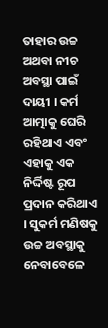ତାହାର ଉଚ୍ଚ ଅଥବା ନୀଚ ଅବସ୍ଥା ପାଇଁ ଦାୟୀ । କର୍ମ ଆତ୍ମାକୁ ଘେରି ରହିଥାଏ ଏବଂ ଏହାକୁ ଏକ ନିର୍ଦ୍ଦିଷ୍ଟ ରୂପ ପ୍ରଦାନ କରିଥାଏ । ସୁକର୍ମ ମଣିଷକୁ ଉଚ୍ଚ ଅବସ୍ଥାକୁ ନେବାବେଳେ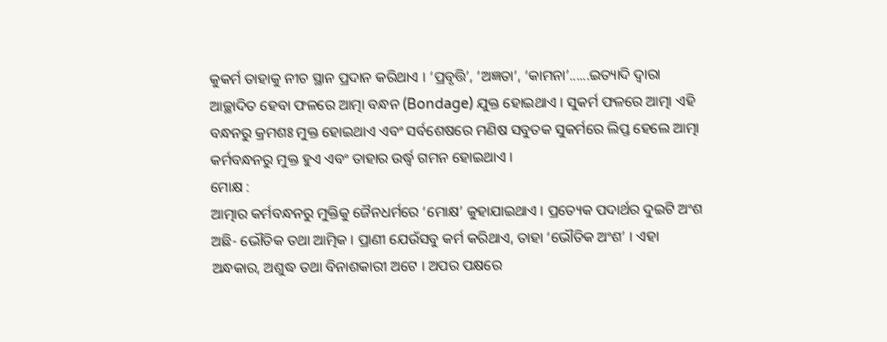କୁକର୍ମ ତାହାକୁ ନୀଚ ସ୍ଥାନ ପ୍ରଦାନ କରିଥାଏ । ‘ପ୍ରବୃତ୍ତି’, ‘ଅଜ୍ଞତା’, ‘କାମନା’......ଇତ୍ୟାଦି ଦ୍ୱାରା ଆଚ୍ଛାଦିତ ହେବା ଫଳରେ ଆତ୍ମା ବନ୍ଧନ (Bondage) ଯୁକ୍ତ ହୋଇଥାଏ । ସୁକର୍ମ ଫଳରେ ଆତ୍ମା ଏହି ବନ୍ଧନରୁ କ୍ରମଶଃ ମୁକ୍ତ ହୋଇଥାଏ ଏବଂ ସର୍ବଶେଷରେ ମଣିଷ ସବୁତକ ସୁକର୍ମରେ ଲିପ୍ତ ହେଲେ ଆତ୍ମା କର୍ମବନ୍ଧନରୁ ମୁକ୍ତ ହୁଏ ଏବଂ ତାହାର ଉର୍ଦ୍ଧ୍ବ ଗମନ ହୋଇଥାଏ ।
ମୋକ୍ଷ :
ଆତ୍ମାର କର୍ମବନ୍ଧନରୁ ମୁକ୍ତିକୁ ଜୈନଧର୍ମରେ ‘ମୋକ୍ଷ’ କୁହାଯାଇଥାଏ । ପ୍ରତ୍ୟେକ ପଦାର୍ଥର ଦୁଇଟି ଅଂଶ ଅଛି- ଭୌତିକ ତଥା ଆତ୍ମିକ । ପ୍ରାଣୀ ଯେଉଁସବୁ କର୍ମ କରିଥାଏ, ତାହା ‘ଭୌତିକ ଅଂଶ’ । ଏହା ଅନ୍ଧକାର, ଅଶୁଦ୍ଧ ତଥା ବିନାଶକାରୀ ଅଟେ । ଅପର ପକ୍ଷରେ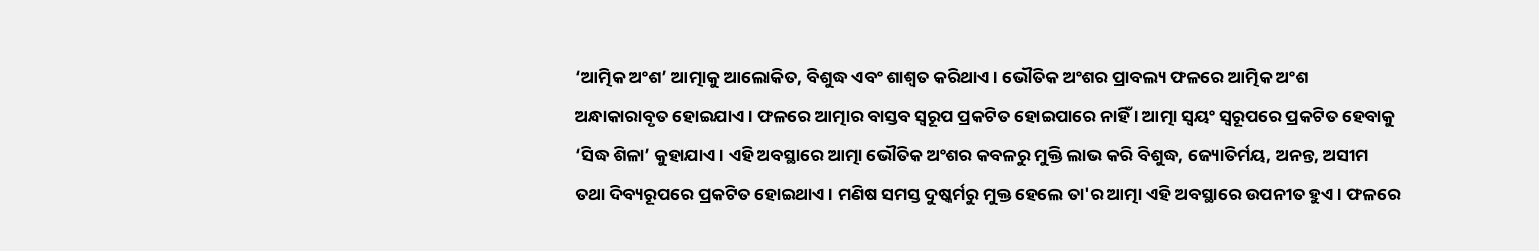‘ଆତ୍ମିକ ଅଂଶ’ ଆତ୍ମାକୁ ଆଲୋକିତ, ବିଶୁଦ୍ଧ ଏବଂ ଶାଶ୍ଵତ କରିଥାଏ । ଭୌତିକ ଅଂଶର ପ୍ରାବଲ୍ୟ ଫଳରେ ଆତ୍ମିକ ଅଂଶ ଅନ୍ଧାକାରାବୃତ ହୋଇଯାଏ । ଫଳରେ ଆତ୍ମାର ବାସ୍ତବ ସ୍ୱରୂପ ପ୍ରକଟିତ ହୋଇପାରେ ନାହିଁ । ଆତ୍ମା ସ୍ଵୟଂ ସ୍ଵରୂପରେ ପ୍ରକଟିତ ହେବାକୁ ‘ସିଦ୍ଧ ଶିଳା’ କୁହାଯାଏ । ଏହି ଅବସ୍ଥାରେ ଆତ୍ମା ଭୌତିକ ଅଂଶର କବଳରୁ ମୁକ୍ତି ଲାଭ କରି ବିଶୁଦ୍ଧ, ଜ୍ୟୋତିର୍ମୟ, ଅନନ୍ତ, ଅସୀମ ତଥା ଦିବ୍ୟରୂପରେ ପ୍ରକଟିତ ହୋଇଥାଏ । ମଣିଷ ସମସ୍ତ ଦୁଷ୍କର୍ମରୁ ମୁକ୍ତ ହେଲେ ତା'ର ଆତ୍ମା ଏହି ଅବସ୍ଥାରେ ଉପନୀତ ହୁଏ । ଫଳରେ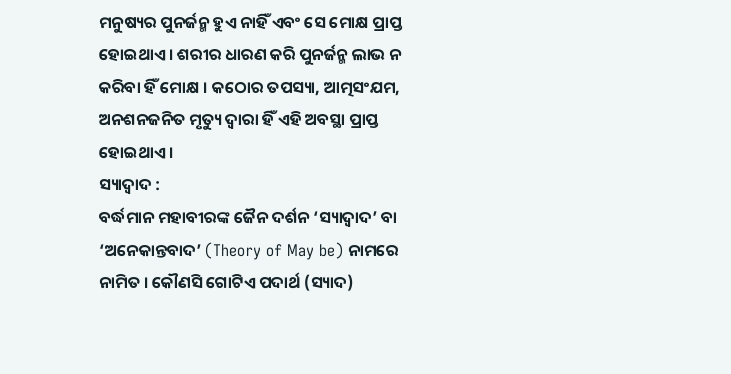ମନୁଷ୍ୟର ପୁନର୍ଜନ୍ମ ହୁଏ ନାହିଁ ଏବଂ ସେ ମୋକ୍ଷ ପ୍ରାପ୍ତ ହୋଇଥାଏ । ଶରୀର ଧାରଣ କରି ପୁନର୍ଜନ୍ମ ଲାଭ ନ କରିବା ହିଁ ମୋକ୍ଷ । କଠୋର ତପସ୍ୟା, ଆତ୍ମସଂଯମ, ଅନଶନଜନିତ ମୃତ୍ୟୁ ଦ୍ବାରା ହିଁ ଏହି ଅବସ୍ଥା ପ୍ରାପ୍ତ ହୋଇଥାଏ ।
ସ୍ୟାଦ୍ବାଦ :
ବର୍ଦ୍ଧମାନ ମହାବୀରଙ୍କ ଜୈନ ଦର୍ଶନ ‘ସ୍ୟାଦ୍ବାଦ’ ବା ‘ଅନେକାନ୍ତବାଦ’ (Theory of May be) ନାମରେ ନାମିତ । କୌଣସି ଗୋଟିଏ ପଦାର୍ଥ (ସ୍ୟାଦ)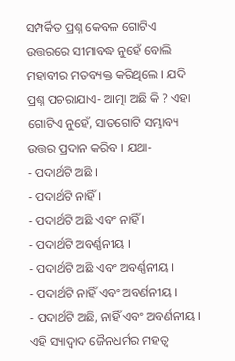ସମ୍ପର୍କିତ ପ୍ରଶ୍ନ କେବଳ ଗୋଟିଏ ଉତ୍ତରରେ ସୀମାବଦ୍ଧ ନୁହେଁ ବୋଲି ମହାବୀର ମତବ୍ୟକ୍ତ କରିଥିଲେ । ଯଦି ପ୍ରଶ୍ନ ପଚରାଯାଏ- ଆତ୍ମା ଅଛି କି ? ଏହା ଗୋଟିଏ ନୁହେଁ, ସାତଗୋଟି ସମ୍ଭାବ୍ୟ ଉତ୍ତର ପ୍ରଦାନ କରିବ । ଯଥା-
- ପଦାର୍ଥଟି ଅଛି ।
- ପଦାର୍ଥଟି ନାହିଁ ।
- ପଦାର୍ଥଟି ଅଛି ଏବଂ ନାହିଁ ।
- ପଦାର୍ଥଟି ଅବର୍ଣ୍ଣନୀୟ ।
- ପଦାର୍ଥଟି ଅଛି ଏବଂ ଅବର୍ଣ୍ଣନୀୟ ।
- ପଦାର୍ଥଟି ନାହିଁ ଏବଂ ଅବର୍ଣନୀୟ ।
- ପଦାର୍ଥଟି ଅଛି, ନାହିଁ ଏବଂ ଅବର୍ଣନୀୟ ।
ଏହି ସ୍ୟାଦ୍ବାଦ ଜୈନଧର୍ମର ମହତ୍ଵ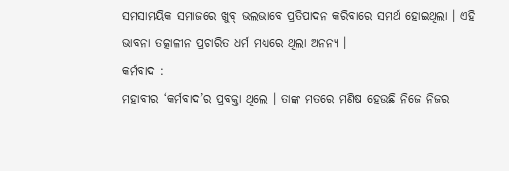ସମସାମୟିକ ସମାଜରେ ଖୁବ୍ ଭଲଭାବେ ପ୍ରତିପାଦନ କରିବାରେ ସମର୍ଥ ହୋଇଥିଲା । ଏହି ଭାବନା ତତ୍କାଳୀନ ପ୍ରଚାରିତ ଧର୍ମ ମଧ୍ଯରେ ଥିଲା ଅନନ୍ୟ ।
କର୍ମବାଦ :
ମହାବୀର ‘କର୍ମବାଦ’ର ପ୍ରବକ୍ତା ଥିଲେ । ତାଙ୍କ ମତରେ ମଣିଷ ହେଉଛି ନିଜେ ନିଜର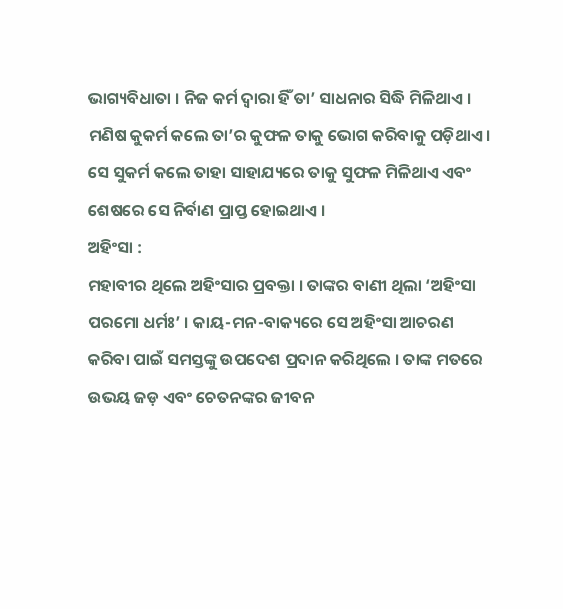ଭାଗ୍ୟବିଧାତା । ନିଜ କର୍ମ ଦ୍ବାରା ହିଁ ତା’ ସାଧନାର ସିଦ୍ଧି ମିଳିଥାଏ । ମଣିଷ କୁକର୍ମ କଲେ ତା’ର କୁଫଳ ତାକୁ ଭୋଗ କରିବାକୁ ପଡ଼ିଥାଏ । ସେ ସୁକର୍ମ କଲେ ତାହା ସାହାଯ୍ୟରେ ତାକୁ ସୁଫଳ ମିଳିଥାଏ ଏବଂ ଶେଷରେ ସେ ନିର୍ବାଣ ପ୍ରାପ୍ତ ହୋଇଥାଏ ।
ଅହିଂସା :
ମହାବୀର ଥିଲେ ଅହିଂସାର ପ୍ରବକ୍ତା । ତାଙ୍କର ବାଣୀ ଥିଲା ‘ଅହିଂସା ପରମୋ ଧର୍ମଃ’ । କାୟ-ମନ-ବାକ୍ୟରେ ସେ ଅହିଂସା ଆଚରଣ କରିବା ପାଇଁ ସମସ୍ତଙ୍କୁ ଉପଦେଶ ପ୍ରଦାନ କରିଥିଲେ । ତାଙ୍କ ମତରେ ଉଭୟ ଜଡ଼ ଏବଂ ଚେତନଙ୍କର ଜୀବନ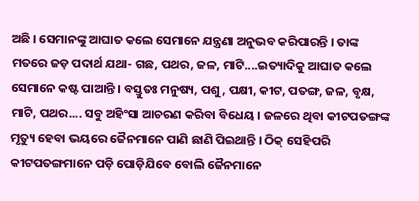ଅଛି । ସେମାନଙ୍କୁ ଆଘାତ କଲେ ସେମାନେ ଯନ୍ତ୍ରଣା ଅନୁଭବ କରିପାରନ୍ତି । ତାଙ୍କ ମତରେ ଜଡ଼ ପଦାର୍ଥ ଯଥା- ଗଛ, ପଥର, ଜଳ, ମାଟି....ଇତ୍ୟାଦିକୁ ଆଘାତ କଲେ ସେମାନେ କଷ୍ଟ ପାଆନ୍ତି । ବସ୍ତୁତଃ ମନୁଷ୍ୟ, ପଶୁ, ପକ୍ଷୀ, କୀଟ, ପତଙ୍ଗ, ଜଳ, ବୃକ୍ଷ, ମାଟି, ପଥର.... ସବୁ ଅହିଂସା ଆଚରଣ କରିବା ବିଧେୟ । ଜଳରେ ଥିବା କୀଟପତଙ୍ଗଙ୍କ ମୃତ୍ୟୁ ହେବା ଭୟରେ ଜୈନମାନେ ପାଣି ଛାଣି ପିଇଥାନ୍ତି । ଠିକ୍ ସେହିପରି କୀଟପତଙ୍ଗମାନେ ପଡ଼ି ପୋଡ଼ିଯିବେ ବୋଲି ଜୈନମାନେ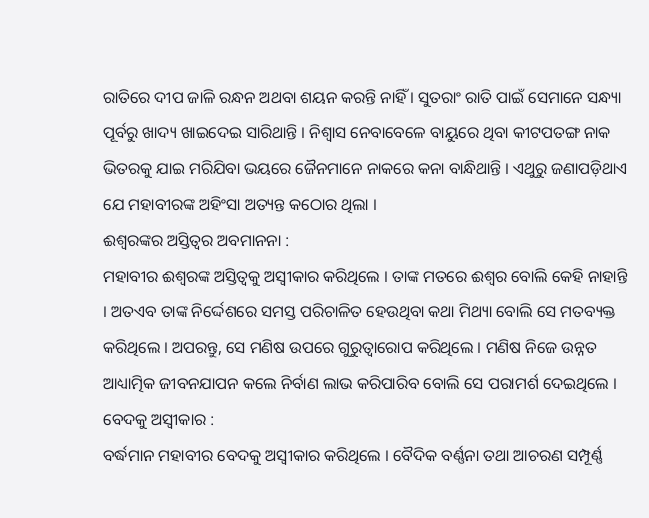ରାତିରେ ଦୀପ ଜାଳି ରନ୍ଧନ ଅଥବା ଶୟନ କରନ୍ତି ନାହିଁ । ସୁତରାଂ ରାତି ପାଇଁ ସେମାନେ ସନ୍ଧ୍ୟା ପୂର୍ବରୁ ଖାଦ୍ୟ ଖାଇଦେଇ ସାରିଥାନ୍ତି । ନିଶ୍ବାସ ନେବାବେଳେ ବାୟୁରେ ଥିବା କୀଟପତଙ୍ଗ ନାକ ଭିତରକୁ ଯାଇ ମରିଯିବା ଭୟରେ ଜୈନମାନେ ନାକରେ କନା ବାନ୍ଧିଥାନ୍ତି । ଏଥୁରୁ ଜଣାପଡ଼ିଥାଏ ଯେ ମହାବୀରଙ୍କ ଅହିଂସା ଅତ୍ୟନ୍ତ କଠୋର ଥିଲା ।
ଈଶ୍ବରଙ୍କର ଅସ୍ତିତ୍ଵର ଅବମାନନା :
ମହାବୀର ଈଶ୍ୱରଙ୍କ ଅସ୍ତିତ୍ୱକୁ ଅସ୍ୱୀକାର କରିଥିଲେ । ତାଙ୍କ ମତରେ ଈଶ୍ୱର ବୋଲି କେହି ନାହାନ୍ତି । ଅତଏବ ତାଙ୍କ ନିର୍ଦ୍ଦେଶରେ ସମସ୍ତ ପରିଚାଳିତ ହେଉଥିବା କଥା ମିଥ୍ୟା ବୋଲି ସେ ମତବ୍ୟକ୍ତ କରିଥିଲେ । ଅପରନ୍ତୁ, ସେ ମଣିଷ ଉପରେ ଗୁରୁତ୍ୱାରୋପ କରିଥିଲେ । ମଣିଷ ନିଜେ ଉନ୍ନତ ଆଧ୍ୟାତ୍ମିକ ଜୀବନଯାପନ କଲେ ନିର୍ବାଣ ଲାଭ କରିପାରିବ ବୋଲି ସେ ପରାମର୍ଶ ଦେଇଥିଲେ ।
ବେଦକୁ ଅସ୍ବୀକାର :
ବର୍ଦ୍ଧମାନ ମହାବୀର ବେଦକୁ ଅସ୍ୱୀକାର କରିଥିଲେ । ବୈଦିକ ବର୍ଣ୍ଣନା ତଥା ଆଚରଣ ସମ୍ପୂର୍ଣ୍ଣ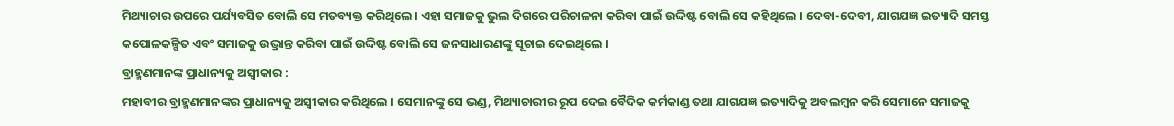ମିଥ୍ୟାଚାର ଉପରେ ପର୍ଯ୍ୟବସିତ ବୋଲି ସେ ମତବ୍ୟକ୍ତ କରିଥିଲେ । ଏହା ସମାଜକୁ ଭୁଲ ଦିଗରେ ପରିଚାଳନା କରିବା ପାଇଁ ଉଦ୍ଦିଷ୍ଟ ବୋଲି ସେ କହିଥିଲେ । ଦେବା-ଦେବୀ, ଯାଗଯଜ୍ଞ ଇତ୍ୟାଦି ସମସ୍ତ କପୋଳକଳ୍ପିତ ଏବଂ ସମାଜକୁ ଉଦ୍ଭ୍ରାନ୍ତ କରିବା ପାଇଁ ଉଦ୍ଦିଷ୍ଟ ବୋଲି ସେ ଜନସାଧାରଣଙ୍କୁ ସୂଚାଇ ଦେଇଥିଲେ ।
ବ୍ରାହ୍ମଣମାନଙ୍କ ପ୍ରାଧାନ୍ୟକୁ ଅସ୍ବୀକାର :
ମହାବୀର ବ୍ରାହ୍ମଣମାନଙ୍କର ପ୍ରାଧାନ୍ୟକୁ ଅସ୍ୱୀକାର କରିଥିଲେ । ସେମାନଙ୍କୁ ସେ ଭଣ୍ଡ, ମିଥ୍ୟାଚାରୀର ରୂପ ଦେଇ ବୈଦିକ କର୍ମକାଣ୍ଡ ତଥା ଯାଗଯଜ୍ଞ ଇତ୍ୟାଦିକୁ ଅବଲମ୍ବନ କରି ସେମାନେ ସମାଜକୁ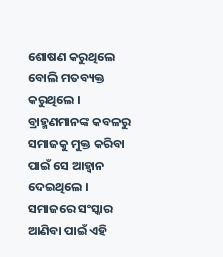ଶୋଷଣ କରୁଥିଲେ ବୋଲି ମତବ୍ୟକ୍ତ କରୁଥିଲେ । ବ୍ରାହ୍ମଣମାନଙ୍କ କବଳରୁ ସମାଜକୁ ମୁକ୍ତ କରିବା ପାଇଁ ସେ ଆହ୍ୱାନ ଦେଇଥିଲେ । ସମାଜରେ ସଂସ୍କାର ଆଣିବା ପାଇଁ ଏହି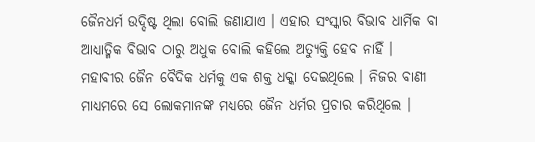ଜୈନଧର୍ମ ଉଦ୍ଦିଷ୍ଟ ଥିଲା ବୋଲି ଜଣାଯାଏ । ଏହାର ସଂସ୍କାର ବିଭାବ ଧାର୍ମିକ ବା ଆଧ୍ୟାତ୍ମିକ ବିଭାବ ଠାରୁ ଅଧୁକ ବୋଲି କହିଲେ ଅତ୍ୟୁକ୍ତି ହେବ ନାହିଁ ।
ମହାବୀର ଜୈନ ବୈଦିକ ଧର୍ମକୁ ଏକ ଶକ୍ତ ଧକ୍କା ଦେଇଥିଲେ । ନିଜର ବାଣୀ ମାଧ୍ୟମରେ ସେ ଲୋକମାନଙ୍କ ମଧ୍ୟରେ ଜୈନ ଧର୍ମର ପ୍ରଚାର କରିଥିଲେ ।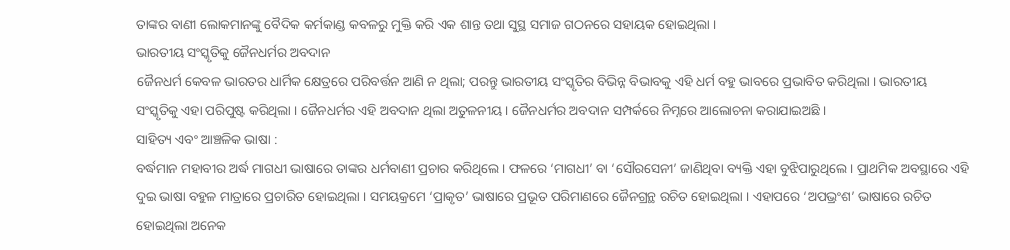ତାଙ୍କର ବାଣୀ ଲୋକମାନଙ୍କୁ ବୈଦିକ କର୍ମକାଣ୍ଡ କବଳରୁ ମୁକ୍ତି କରି ଏକ ଶାନ୍ତ ତଥା ସୁସ୍ଥ ସମାଜ ଗଠନରେ ସହାୟକ ହୋଇଥିଲା ।
ଭାରତୀୟ ସଂସ୍କୃତିକୁ ଜୈନଧର୍ମର ଅବଦାନ
ଜୈନଧର୍ମ କେବଳ ଭାରତର ଧାର୍ମିକ କ୍ଷେତ୍ରରେ ପରିବର୍ତ୍ତନ ଆଣି ନ ଥିଲା; ପରନ୍ତୁ ଭାରତୀୟ ସଂସ୍କୃତିର ବିଭିନ୍ନ ବିଭାବକୁ ଏହି ଧର୍ମ ବହୁ ଭାବରେ ପ୍ରଭାବିତ କରିଥିଲା । ଭାରତୀୟ ସଂସ୍କୃତିକୁ ଏହା ପରିପୁଷ୍ଟ କରିଥିଲା । ଜୈନଧର୍ମର ଏହି ଅବଦାନ ଥିଲା ଅତୁଳନୀୟ । ଜୈନଧର୍ମର ଅବଦାନ ସମ୍ପର୍କରେ ନିମ୍ନରେ ଆଲୋଚନା କରାଯାଇଅଛି ।
ସାହିତ୍ୟ ଏବଂ ଆଞ୍ଚଳିକ ଭାଷା :
ବର୍ଦ୍ଧମାନ ମହାବୀର ଅର୍ଦ୍ଧ ମାଗଧୀ ଭାଷାରେ ତାଙ୍କର ଧର୍ମବାଣୀ ପ୍ରଚାର କରିଥିଲେ । ଫଳରେ ‘ମାଗଧୀ’ ବା ‘ସୌରସେନୀ’ ଜାଣିଥିବା ବ୍ୟକ୍ତି ଏହା ବୁଝିପାରୁଥିଲେ । ପ୍ରାଥମିକ ଅବସ୍ଥାରେ ଏହି ଦୁଇ ଭାଷା ବହୁଳ ମାତ୍ରାରେ ପ୍ରଚାରିତ ହୋଇଥିଲା । ସମୟକ୍ରମେ ‘ପ୍ରାକୃତ’ ଭାଷାରେ ପ୍ରଭୂତ ପରିମାଣରେ ଜୈନଗ୍ରନ୍ଥ ରଚିତ ହୋଇଥିଲା । ଏହାପରେ ‘ଅପଭ୍ରଂଶ’ ଭାଷାରେ ରଚିତ ହୋଇଥିଲା ଅନେକ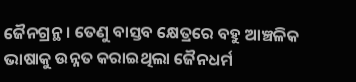ଜୈନଗ୍ରନ୍ଥ । ତେଣୁ ବାସ୍ତବ କ୍ଷେତ୍ରରେ ବହୁ ଆଞ୍ଚଳିକ ଭାଷାକୁ ଉନ୍ନତ କରାଇଥିଲା ଜୈନଧର୍ମ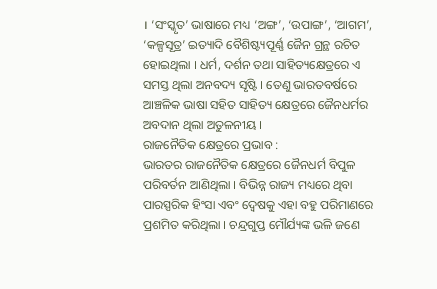। ‘ସଂସ୍କୃତ’ ଭାଷାରେ ମଧ୍ୟ ‘ଅଙ୍ଗ’, ‘ଉପାଙ୍ଗ’, ‘ଆଗମ’, ‘କଳ୍ପସୂତ୍ର’ ଇତ୍ୟାଦି ବୈଶିଷ୍ଟ୍ୟପୂର୍ଣ୍ଣ ଜୈନ ଗ୍ରନ୍ଥ ରଚିତ ହୋଇଥିଲା । ଧର୍ମ, ଦର୍ଶନ ତଥା ସାହିତ୍ୟକ୍ଷେତ୍ରରେ ଏ ସମସ୍ତ ଥିଲା ଅନବଦ୍ୟ ସୃଷ୍ଟି । ତେଣୁ ଭାରତବର୍ଷରେ ଆଞ୍ଚଳିକ ଭାଷା ସହିତ ସାହିତ୍ୟ କ୍ଷେତ୍ରରେ ଜୈନଧର୍ମର ଅବଦାନ ଥିଲା ଅତୁଳନୀୟ ।
ରାଜନୈତିକ କ୍ଷେତ୍ରରେ ପ୍ରଭାବ :
ଭାରତର ରାଜନୈତିକ କ୍ଷେତ୍ରରେ ଜୈନଧର୍ମ ବିପୁଳ ପରିବର୍ତନ ଆଣିଥିଲା । ବିଭିନ୍ନ ରାଜ୍ୟ ମଧ୍ୟରେ ଥିବା ପାରସ୍ପରିକ ହିଂସା ଏବଂ ଦ୍ବେଷକୁ ଏହା ବହୁ ପରିମାଣରେ ପ୍ରଶମିତ କରିଥିଲା । ଚନ୍ଦ୍ରଗୁପ୍ତ ମୌର୍ଯ୍ୟଙ୍କ ଭଳି ଜଣେ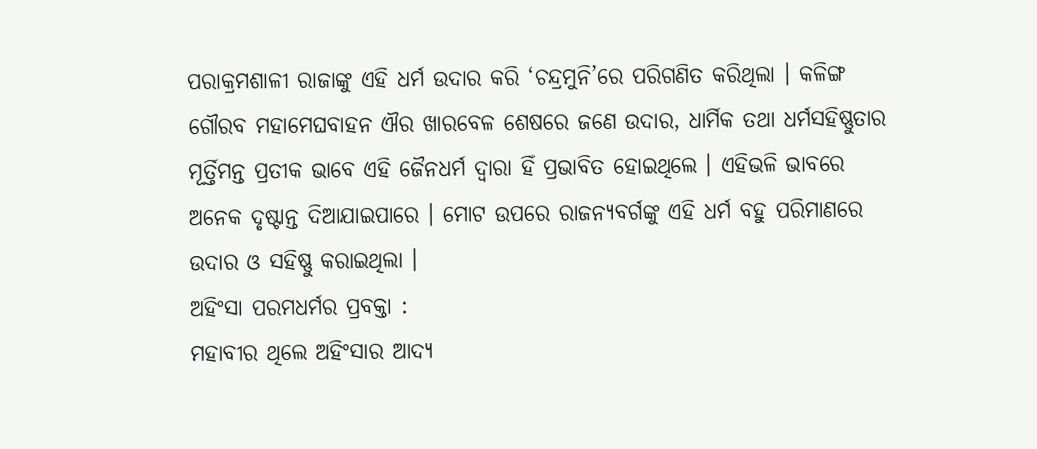ପରାକ୍ରମଶାଳୀ ରାଜାଙ୍କୁ ଏହି ଧର୍ମ ଉଦାର କରି ‘ଚନ୍ଦ୍ରମୁନି’ରେ ପରିଗଣିତ କରିଥିଲା । କଳିଙ୍ଗ ଗୌରବ ମହାମେଘବାହନ ଐର ଖାରବେଳ ଶେଷରେ ଜଣେ ଉଦାର, ଧାର୍ମିକ ତଥା ଧର୍ମସହିଷ୍ଣୁତାର ମୂର୍ତ୍ତିମନ୍ତ ପ୍ରତୀକ ଭାବେ ଏହି ଜୈନଧର୍ମ ଦ୍ଵାରା ହିଁ ପ୍ରଭାବିତ ହୋଇଥିଲେ । ଏହିଭଳି ଭାବରେ ଅନେକ ଦୃଷ୍ଟାନ୍ତ ଦିଆଯାଇପାରେ । ମୋଟ ଉପରେ ରାଜନ୍ୟବର୍ଗଙ୍କୁ ଏହି ଧର୍ମ ବହୁ ପରିମାଣରେ ଉଦାର ଓ ସହିଷ୍ଣୁ କରାଇଥିଲା ।
ଅହିଂସା ପରମଧର୍ମର ପ୍ରବକ୍ତା :
ମହାବୀର ଥିଲେ ଅହିଂସାର ଆଦ୍ୟ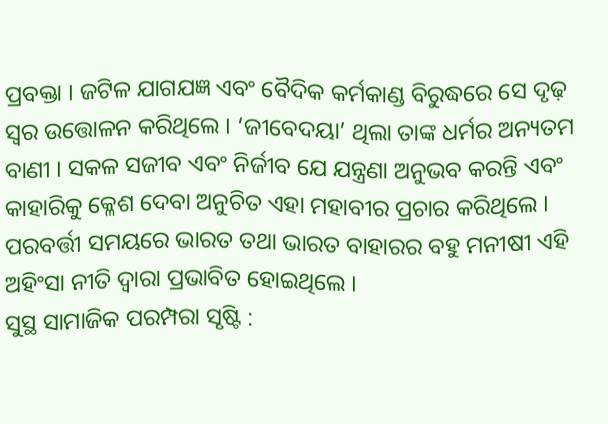ପ୍ରବକ୍ତା । ଜଟିଳ ଯାଗଯଜ୍ଞ ଏବଂ ବୈଦିକ କର୍ମକାଣ୍ଡ ବିରୁଦ୍ଧରେ ସେ ଦୃଢ଼ ସ୍ବର ଉତ୍ତୋଳନ କରିଥିଲେ । ‘ଜୀବେଦୟା’ ଥିଲା ତାଙ୍କ ଧର୍ମର ଅନ୍ୟତମ ବାଣୀ । ସକଳ ସଜୀବ ଏବଂ ନିର୍ଜୀବ ଯେ ଯନ୍ତ୍ରଣା ଅନୁଭବ କରନ୍ତି ଏବଂ କାହାରିକୁ କ୍ଳେଶ ଦେବା ଅନୁଚିତ ଏହା ମହାବୀର ପ୍ରଚାର କରିଥିଲେ । ପରବର୍ତ୍ତୀ ସମୟରେ ଭାରତ ତଥା ଭାରତ ବାହାରର ବହୁ ମନୀଷୀ ଏହି ଅହିଂସା ନୀତି ଦ୍ଵାରା ପ୍ରଭାବିତ ହୋଇଥିଲେ ।
ସୁସ୍ଥ ସାମାଜିକ ପରମ୍ପରା ସୃଷ୍ଟି :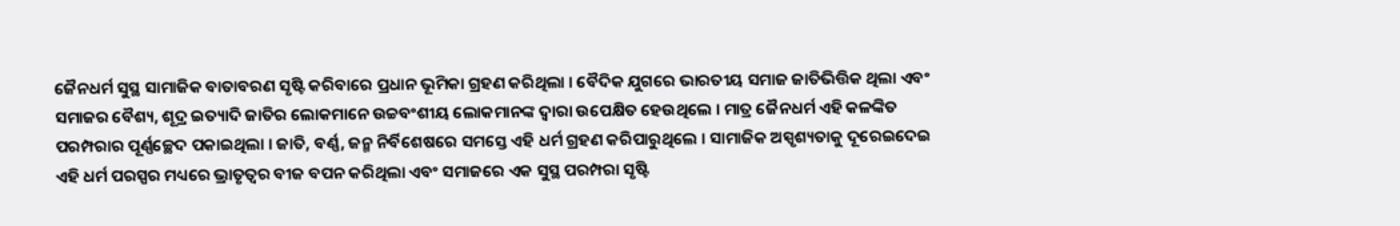ଜୈନଧର୍ମ ସୁସ୍ଥ ସାମାଜିକ ବାତାବରଣ ସୃଷ୍ଟି କରିବାରେ ପ୍ରଧାନ ଭୂମିକା ଗ୍ରହଣ କରିଥିଲା । ବୈଦିକ ଯୁଗରେ ଭାରତୀୟ ସମାଜ ଜାତିଭିତ୍ତିକ ଥିଲା ଏବଂ ସମାଜର ବୈଶ୍ୟ, ଶୂଦ୍ର ଇତ୍ୟାଦି ଜାତିର ଲୋକମାନେ ଉଚ୍ଚବଂଶୀୟ ଲୋକମାନଙ୍କ ଦ୍ବାରା ଉପେକ୍ଷିତ ହେଉଥିଲେ । ମାତ୍ର ଜୈନଧର୍ମ ଏହି କଳଙ୍କିତ ପରମ୍ପରାର ପୂର୍ଣ୍ଣଚ୍ଛେଦ ପକାଇଥିଲା । ଜାତି, ବର୍ଣ୍ଣ, ଜନ୍ମ ନିର୍ବିଶେଷରେ ସମସ୍ତେ ଏହି ଧର୍ମ ଗ୍ରହଣ କରିପାରୁଥିଲେ । ସାମାଜିକ ଅସ୍ପୃଶ୍ୟତାକୁ ଦୂରେଇଦେଇ ଏହି ଧର୍ମ ପରସ୍ପର ମଧ୍ୟରେ ଭ୍ରାତୃତ୍ୱର ବୀଜ ବପନ କରିଥିଲା ଏବଂ ସମାଜରେ ଏକ ସୁସ୍ଥ ପରମ୍ପରା ସୃଷ୍ଟି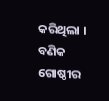କରିଥିଲା ।
ବଣିକ ଗୋଷ୍ଠୀର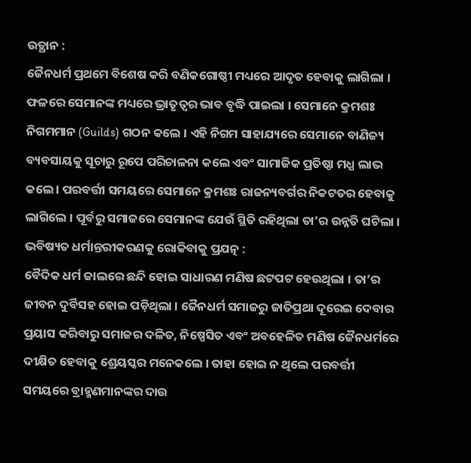ଉତ୍ଥାନ :
ଜୈନଧର୍ମ ପ୍ରଥମେ ବିଶେଷ କରି ବଣିକଗୋଷ୍ଠୀ ମଧ୍ୟରେ ଆଦୃତ ହେବାକୁ ଲାଗିଲା । ଫଳରେ ସେମାନଙ୍କ ମଧ୍ୟରେ ଭ୍ରାତୃତ୍ବର ଭାବ ବୃଦ୍ଧି ପାଇଲା । ସେମାନେ କ୍ରମଶଃ ନିଗମମାନ (Guilds) ଗଠନ କଲେ । ଏହି ନିଗମ ସାହାଯ୍ୟରେ ସେମାନେ ବାଣିଜ୍ୟ ବ୍ୟବସାୟକୁ ସୂଚାରୁ ରୂପେ ପରିଚାଳନା କଲେ ଏବଂ ସାମାଜିକ ପ୍ରତିଷ୍ଠା ମଧ୍ଯ ଲାଭ କଲେ । ପରବର୍ତ୍ତୀ ସମୟରେ ସେମାନେ କ୍ରମଶଃ ରାଜନ୍ୟବର୍ଗର ନିକଟତର ହେବାକୁ ଲାଗିଲେ । ପୂର୍ବରୁ ସମାଜରେ ସେମାନଙ୍କ ଯେଉଁ ସ୍ଥିତି ରହିଥିଲା ତା’ର ଉନ୍ନତି ଘଟିଲା ।
ଭବିଷ୍ୟତ ଧର୍ମାନ୍ତରୀକରଣକୁ ରୋକିବାକୁ ପ୍ରଯତ୍ନ :
ବୈଦିକ ଧର୍ମ ଜାଲରେ ଛନ୍ଦି ହୋଇ ସାଧାରଣ ମଣିଷ ଛଟପଟ ହେଉଥିଲା । ତା’ର ଜୀବନ ଦୁର୍ବିସହ ହୋଇ ପଡ଼ିଥିଲା । ଜୈନଧର୍ମ ସମାଜରୁ ଜାତିପ୍ରଥା ଦୂରେଇ ଦେବାର ପ୍ରୟାସ କରିବାରୁ ସମାଜର ଦଳିତ, ନିଷ୍ପେସିତ ଏବଂ ଅବହେଳିତ ମଣିଷ ଜୈନଧର୍ମରେ ଦୀକ୍ଷିତ ହେବାକୁ ଶ୍ରେୟସ୍କର ମନେକଲେ । ତାହା ହୋଇ ନ ଥିଲେ ପରବର୍ତ୍ତୀ ସମୟରେ ବ୍ରାହ୍ମଣମାନଙ୍କର ଦାଉ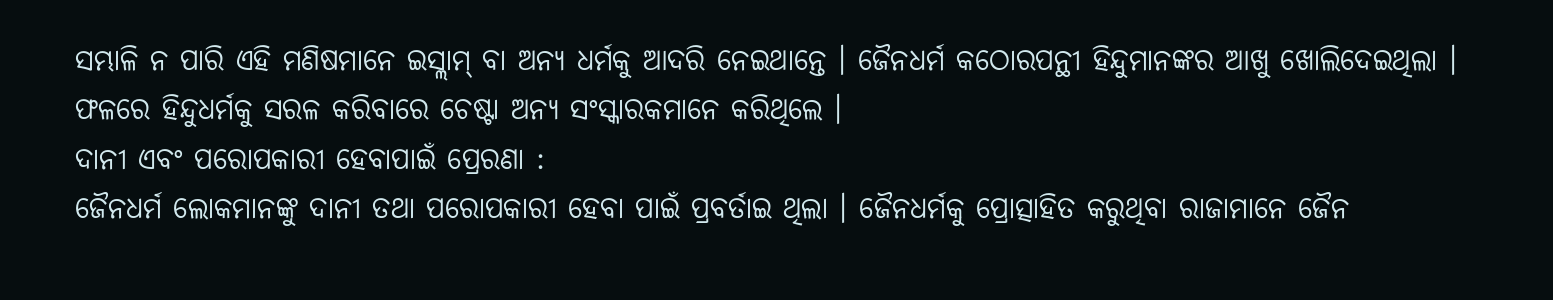ସମ୍ଭାଳି ନ ପାରି ଏହି ମଣିଷମାନେ ଇସ୍ଲାମ୍ ବା ଅନ୍ୟ ଧର୍ମକୁ ଆଦରି ନେଇଥାନ୍ତେ । ଜୈନଧର୍ମ କଠୋରପନ୍ଥୀ ହିନ୍ଦୁମାନଙ୍କର ଆଖୁ ଖୋଲିଦେଇଥିଲା । ଫଳରେ ହିନ୍ଦୁଧର୍ମକୁ ସରଳ କରିବାରେ ଚେଷ୍ଟା ଅନ୍ୟ ସଂସ୍କାରକମାନେ କରିଥିଲେ ।
ଦାନୀ ଏବଂ ପରୋପକାରୀ ହେବାପାଇଁ ପ୍ରେରଣା :
ଜୈନଧର୍ମ ଲୋକମାନଙ୍କୁ ଦାନୀ ତଥା ପରୋପକାରୀ ହେବା ପାଇଁ ପ୍ରବର୍ତାଇ ଥିଲା । ଜୈନଧର୍ମକୁ ପ୍ରୋତ୍ସାହିତ କରୁଥିବା ରାଜାମାନେ ଜୈନ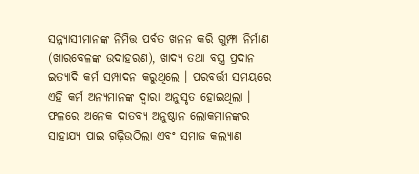ସନ୍ନ୍ୟାସୀମାନଙ୍କ ନିମିତ୍ତ ପର୍ବତ ଖନନ କରି ଗୁମ୍ଫା ନିର୍ମାଣ (ଖାରବେଳଙ୍କ ଉଦାହରଣ), ଖାଦ୍ୟ ତଥା ବସ୍ତ୍ର ପ୍ରଦାନ ଇତ୍ୟାଦି କର୍ମ ସମ୍ପାଦନ କରୁଥିଲେ । ପରବର୍ତ୍ତୀ ସମୟରେ ଏହି କର୍ମ ଅନ୍ୟମାନଙ୍କ ଦ୍ଵାରା ଅନୁସୃତ ହୋଇଥିଲା । ଫଳରେ ଅନେକ ଦାତବ୍ୟ ଅନୁଷ୍ଠାନ ଲୋକମାନଙ୍କର ସାହାଯ୍ୟ ପାଇ ଗଢ଼ିଉଠିଲା ଏବଂ ସମାଜ କଲ୍ୟାଣ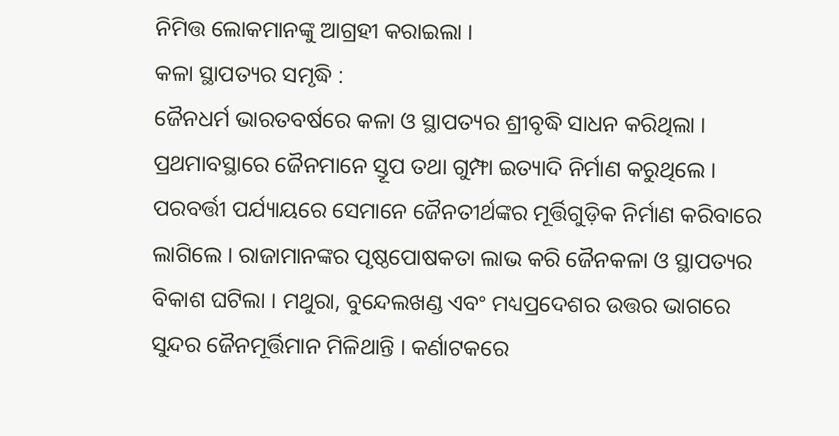ନିମିତ୍ତ ଲୋକମାନଙ୍କୁ ଆଗ୍ରହୀ କରାଇଲା ।
କଳା ସ୍ଥାପତ୍ୟର ସମୃଦ୍ଧି :
ଜୈନଧର୍ମ ଭାରତବର୍ଷରେ କଳା ଓ ସ୍ଥାପତ୍ୟର ଶ୍ରୀବୃଦ୍ଧି ସାଧନ କରିଥିଲା । ପ୍ରଥମାବସ୍ଥାରେ ଜୈନମାନେ ସ୍ତୂପ ତଥା ଗୁମ୍ଫା ଇତ୍ୟାଦି ନିର୍ମାଣ କରୁଥିଲେ । ପରବର୍ତ୍ତୀ ପର୍ଯ୍ୟାୟରେ ସେମାନେ ଜୈନତୀର୍ଥଙ୍କର ମୂର୍ତ୍ତିଗୁଡ଼ିକ ନିର୍ମାଣ କରିବାରେ ଲାଗିଲେ । ରାଜାମାନଙ୍କର ପୃଷ୍ଠପୋଷକତା ଲାଭ କରି ଜୈନକଳା ଓ ସ୍ଥାପତ୍ୟର ବିକାଶ ଘଟିଲା । ମଥୁରା, ବୁନ୍ଦେଲଖଣ୍ଡ ଏବଂ ମଧ୍ୟପ୍ରଦେଶର ଉତ୍ତର ଭାଗରେ ସୁନ୍ଦର ଜୈନମୂର୍ତ୍ତିମାନ ମିଳିଥାନ୍ତି । କର୍ଣାଟକରେ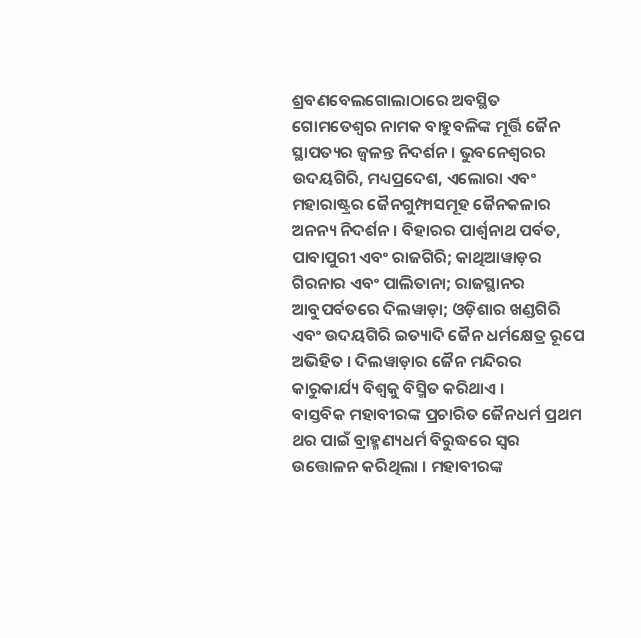ଶ୍ରବଣବେଲଗୋଲାଠାରେ ଅବସ୍ଥିତ ଗୋମତେଶ୍ଵର ନାମକ ବାହୁବଳିଙ୍କ ମୂର୍ତ୍ତି ଜୈନ ସ୍ଥାପତ୍ୟର ଜ୍ଵଳନ୍ତ ନିଦର୍ଶନ । ଭୁବନେଶ୍ବରର ଉଦୟଗିରି, ମଧ୍ୟପ୍ରଦେଶ, ଏଲୋରା ଏବଂ ମହାରାଷ୍ଟ୍ରର ଜୈନଗୁମ୍ଫାସମୂହ ଜୈନକଳାର ଅନନ୍ୟ ନିଦର୍ଶନ । ବିହାରର ପାର୍ଶ୍ଵନାଥ ପର୍ବତ, ପାବାପୁରୀ ଏବଂ ରାଜଗିରି; କାଥିଆୱାଡ଼ର ଗିରନାର ଏବଂ ପାଲିତାନା; ରାଜସ୍ଥାନର ଆବୁପର୍ବତରେ ଦିଲୱାଡ଼ା; ଓଡ଼ିଶାର ଖଣ୍ଡଗିରି ଏବଂ ଉଦୟଗିରି ଇତ୍ୟାଦି ଜୈନ ଧର୍ମକ୍ଷେତ୍ର ରୂପେ ଅଭିହିତ । ଦିଲୱାଡ଼ାର ଜୈନ ମନ୍ଦିରର କାରୁକାର୍ଯ୍ୟ ବିଶ୍ଵକୁ ବିସ୍ମିତ କରିଥାଏ ।
ବାସ୍ତବିକ ମହାବୀରଙ୍କ ପ୍ରଚାରିତ ଜୈନଧର୍ମ ପ୍ରଥମ ଥର ପାଇଁ ବ୍ରାହ୍ମଣ୍ୟଧର୍ମ ବିରୁଦ୍ଧରେ ସ୍ବର ଉତ୍ତୋଳନ କରିଥିଲା । ମହାବୀରଙ୍କ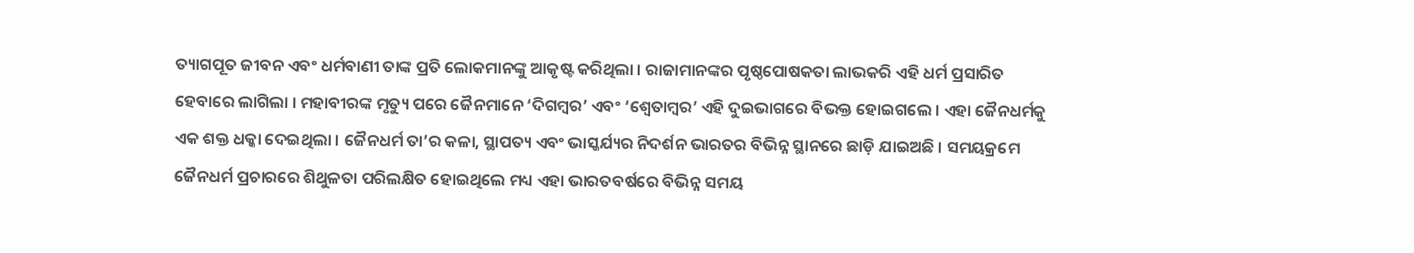ତ୍ୟାଗପୂତ ଜୀବନ ଏବଂ ଧର୍ମବାଣୀ ତାଙ୍କ ପ୍ରତି ଲୋକମାନଙ୍କୁ ଆକୃଷ୍ଟ କରିଥିଲା । ରାଜାମାନଙ୍କର ପୃଷ୍ଠପୋଷକତା ଲାଭକରି ଏହି ଧର୍ମ ପ୍ରସାରିତ ହେବାରେ ଲାଗିଲା । ମହାବୀରଙ୍କ ମୃତ୍ୟୁ ପରେ ଜୈନମାନେ ‘ଦିଗମ୍ବର’ ଏବଂ ‘ଶ୍ଵେତାମ୍ବର’ ଏହି ଦୁଇଭାଗରେ ବିଭକ୍ତ ହୋଇଗଲେ । ଏହା ଜୈନଧର୍ମକୁ ଏକ ଶକ୍ତ ଧକ୍କା ଦେଇଥିଲା । ଜୈନଧର୍ମ ତା’ର କଳା, ସ୍ଥାପତ୍ୟ ଏବଂ ଭାସ୍କର୍ଯ୍ୟର ନିଦର୍ଶନ ଭାରତର ବିଭିନ୍ନ ସ୍ଥାନରେ ଛାଡ଼ି ଯାଇଅଛି । ସମୟକ୍ରମେ ଜୈନଧର୍ମ ପ୍ରଚାରରେ ଶିଥୁଳତା ପରିଲକ୍ଷିତ ହୋଇଥିଲେ ମଧ୍ୟ ଏହା ଭାରତବର୍ଷରେ ବିଭିନ୍ନ ସମୟ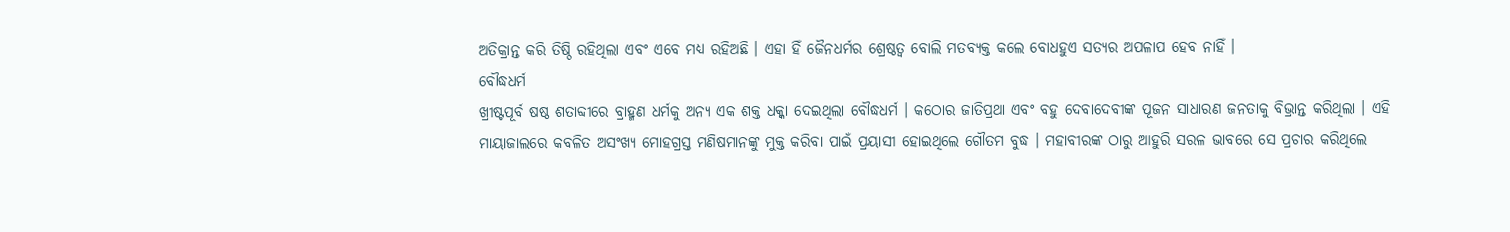ଅତିକ୍ରାନ୍ତ କରି ତିଷ୍ଠି ରହିଥିଲା ଏବଂ ଏବେ ମଧ୍ୟ ରହିଅଛି । ଏହା ହିଁ ଜୈନଧର୍ମର ଶ୍ରେଷ୍ଠତ୍ୱ ବୋଲି ମତବ୍ୟକ୍ତ କଲେ ବୋଧହୁଏ ସତ୍ୟର ଅପଳାପ ହେବ ନାହିଁ ।
ବୌଦ୍ଧଧର୍ମ
ଖ୍ରୀଷ୍ଟପୂର୍ବ ଷଷ୍ଠ ଶତାବ୍ଦୀରେ ବ୍ରାହ୍ମଣ ଧର୍ମକୁ ଅନ୍ୟ ଏକ ଶକ୍ତ ଧକ୍କା ଦେଇଥିଲା ବୌଦ୍ଧଧର୍ମ । କଠୋର ଜାତିପ୍ରଥା ଏବଂ ବହୁ ଦେବାଦେବୀଙ୍କ ପୂଜନ ସାଧାରଣ ଜନତାକୁ ବିଭ୍ରାନ୍ତ କରିଥିଲା । ଏହି ମାୟାଜାଲରେ କବଳିତ ଅସଂଖ୍ୟ ମୋହଗ୍ରସ୍ତ ମଣିଷମାନଙ୍କୁ ମୁକ୍ତ କରିବା ପାଇଁ ପ୍ରୟାସୀ ହୋଇଥିଲେ ଗୌତମ ବୁଦ୍ଧ । ମହାବୀରଙ୍କ ଠାରୁ ଆହୁରି ସରଳ ଭାବରେ ସେ ପ୍ରଚାର କରିଥିଲେ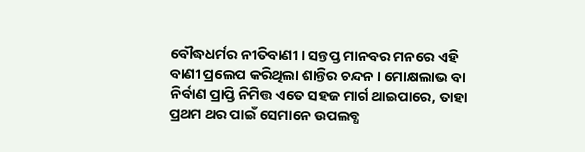ବୌଦ୍ଧଧର୍ମର ନୀତିବାଣୀ । ସନ୍ତପ୍ତ ମାନବର ମନରେ ଏହି ବାଣୀ ପ୍ରଲେପ କରିଥିଲା ଶାନ୍ତିର ଚନ୍ଦନ । ମୋକ୍ଷଲାଭ ବା ନିର୍ବାଣ ପ୍ରାପ୍ତି ନିମିତ୍ତ ଏତେ ସହଜ ମାର୍ଗ ଥାଇପାରେ, ତାହା ପ୍ରଥମ ଥର ପାଇଁ ସେମାନେ ଉପଲବ୍ଧ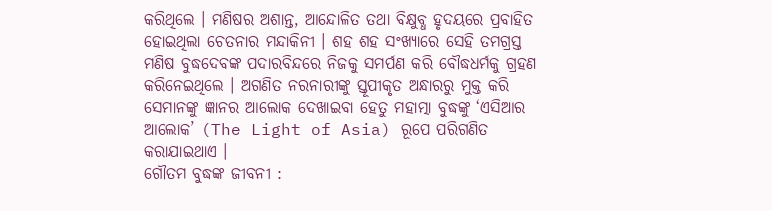କରିଥିଲେ । ମଣିଷର ଅଶାନ୍ତ, ଆନ୍ଦୋଳିତ ତଥା ବିକ୍ଷୁବ୍ଧ ହୃଦୟରେ ପ୍ରବାହିତ ହୋଇଥିଲା ଚେତନାର ମନ୍ଦାକିନୀ । ଶହ ଶହ ସଂଖ୍ୟାରେ ସେହି ତମଗ୍ରସ୍ତ ମଣିଷ ବୁଦ୍ଧଦେବଙ୍କ ପଦାରବିନ୍ଦରେ ନିଜକୁ ସମର୍ପଣ କରି ବୌଦ୍ଧଧର୍ମକୁ ଗ୍ରହଣ କରିନେଇଥିଲେ । ଅଗଣିତ ନରନାରୀଙ୍କୁ ସ୍ତୂପୀକୃତ ଅନ୍ଧାରରୁ ମୁକ୍ତ କରି ସେମାନଙ୍କୁ ଜ୍ଞାନର ଆଲୋକ ଦେଖାଇବା ହେତୁ ମହାତ୍ମା ବୁଦ୍ଧଙ୍କୁ ‘ଏସିଆର ଆଲୋକ’ (The Light of Asia) ରୂପେ ପରିଗଣିତ କରାଯାଇଥାଏ ।
ଗୌତମ ବୁଦ୍ଧଙ୍କ ଜୀବନୀ :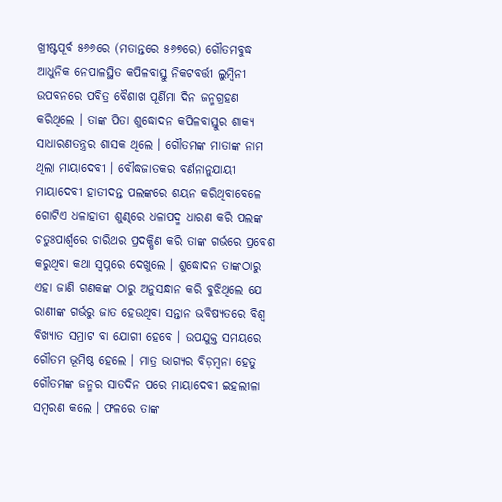ଖ୍ରୀଷ୍ଟପୂର୍ବ ୫୬୬ରେ (ମତାନ୍ତରେ ୫୬୭ରେ) ଗୌତମବୁଦ୍ଧ ଆଧୁନିକ ନେପାଳସ୍ଥିତ କପିଳବାସ୍ତୁ ନିକଟବର୍ତ୍ତୀ ଲୁମ୍ବିନୀ ଉପବନରେ ପବିତ୍ର ବୈଶାଖ ପୂର୍ଣିମା ଦିନ ଜନ୍ମଗ୍ରହଣ କରିଥିଲେ । ତାଙ୍କ ପିତା ଶୁଦ୍ଧୋଦନ କପିଳବାସ୍ତୁର ଶାକ୍ୟ ସାଧାରଣତନ୍ତ୍ରର ଶାସକ ଥିଲେ । ଗୌତମଙ୍କ ମାତାଙ୍କ ନାମ ଥିଲା ମାୟାଦେବୀ । ବୌଦ୍ଧଜାତକର ବର୍ଣନାନୁଯାୟୀ ମାୟାଦେବୀ ହାତୀଦନ୍ତ ପଲଙ୍କରେ ଶୟନ କରିଥିବାବେଳେ ଗୋଟିଏ ଧଳାହାତୀ ଶୁଣ୍ଢରେ ଧଳାପଦ୍ମ ଧାରଣ କରି ପଲଙ୍କ ଚତୁଃପାର୍ଶ୍ଵରେ ଚାରିଥର ପ୍ରଦକ୍ଷିଣ କରି ତାଙ୍କ ଗର୍ଭରେ ପ୍ରବେଶ କରୁଥିବା କଥା ସ୍ୱପ୍ନରେ ଦେଖୁଲେ । ଶୁଦ୍ଧୋଦନ ତାଙ୍କଠାରୁ ଏହା ଜାଣି ଗଣକଙ୍କ ଠାରୁ ଅନୁସନ୍ଧାନ କରି ବୁଝିଥିଲେ ଯେ ରାଣୀଙ୍କ ଗର୍ଭରୁ ଜାତ ହେଉଥିବା ସନ୍ତାନ ଭବିଷ୍ୟତରେ ବିଶ୍ଵ ବିଖ୍ୟାତ ସମ୍ରାଟ ବା ଯୋଗୀ ହେବେ । ଉପଯୁକ୍ତ ସମୟରେ ଗୌତମ ଭୂମିଷ୍ଠ ହେଲେ । ମାତ୍ର ଭାଗ୍ୟର ବିଡ଼ମ୍ବନା ହେତୁ ଗୌତମଙ୍କ ଜନ୍ମର ସାତଦିନ ପରେ ମାୟାଦେବୀ ଇହଲୀଳା ସମ୍ବରଣ କଲେ । ଫଳରେ ତାଙ୍କ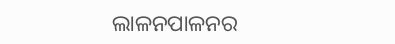ଲାଳନପାଳନର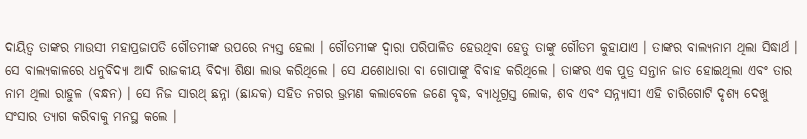ଦାୟିତ୍ଵ ତାଙ୍କର ମାଉସୀ ମହାପ୍ରଜାପତି ଗୌତମୀଙ୍କ ଉପରେ ନ୍ୟସ୍ତ ହେଲା । ଗୌତମୀଙ୍କ ଦ୍ବାରା ପରିପାଳିତ ହେଉଥିବା ହେତୁ ତାଙ୍କୁ ଗୌତମ କୁହାଯାଏ । ତାଙ୍କର ବାଲ୍ୟନାମ ଥିଲା ସିଦ୍ଧାର୍ଥ ।
ସେ ବାଲ୍ୟକାଳରେ ଧନୁବିଦ୍ୟା ଆଦି ରାଜକୀୟ ବିଦ୍ୟା ଶିକ୍ଷା ଲାଭ କରିଥିଲେ । ସେ ଯଶୋଧାରା ବା ଗୋପାଙ୍କୁ ବିବାହ କରିଥିଲେ । ତାଙ୍କର ଏକ ପୁତ୍ର ସନ୍ତାନ ଜାତ ହୋଇଥିଲା ଏବଂ ତାର ନାମ ଥିଲା ରାହୁଳ (ବନ୍ଧନ) । ସେ ନିଜ ସାରଥ୍ ଛନ୍ନା (ଛାନ୍ଦକ) ସହିତ ନଗର ଭ୍ରମଣ କଲାବେଳେ ଜଣେ ବୃଦ୍ଧ, ବ୍ୟାଧୂଗ୍ରସ୍ତ ଲୋକ, ଶବ ଏବଂ ସନ୍ନ୍ୟାସୀ ଏହି ଚାରିଗୋଟି ଦୃଶ୍ୟ ଦେଖୁ ସଂସାର ତ୍ୟାଗ କରିବାକୁ ମନସ୍ଥ କଲେ ।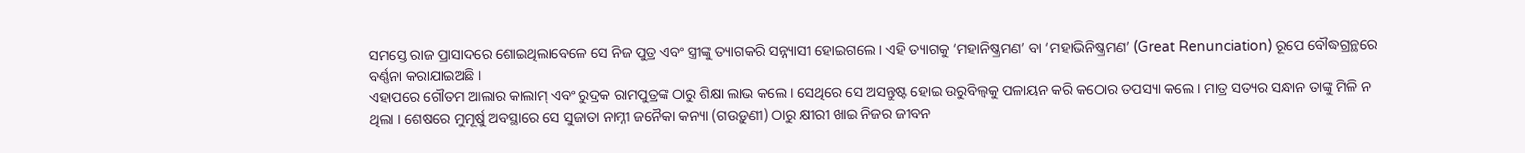ସମସ୍ତେ ରାଜ ପ୍ରାସାଦରେ ଶୋଇଥିଲାବେଳେ ସେ ନିଜ ପୁତ୍ର ଏବଂ ସ୍ତ୍ରୀଙ୍କୁ ତ୍ୟାଗକରି ସନ୍ନ୍ୟାସୀ ହୋଇଗଲେ । ଏହି ତ୍ୟାଗକୁ ‘ମହାନିଷ୍କ୍ରମଣ’ ବା ‘ମହାଭିନିଷ୍କ୍ରମଣ’ (Great Renunciation) ରୂପେ ବୌଦ୍ଧଗ୍ରନ୍ଥରେ ବର୍ଣ୍ଣନା କରାଯାଇଅଛି ।
ଏହାପରେ ଗୌତମ ଆଲାର କାଲାମ୍ ଏବଂ ରୁଦ୍ରକ ରାମପୁତ୍ରଙ୍କ ଠାରୁ ଶିକ୍ଷା ଲାଭ କଲେ । ସେଥିରେ ସେ ଅସନ୍ତୁଷ୍ଟ ହୋଇ ଉରୁବିଲ୍ଵକୁ ପଳାୟନ କରି କଠୋର ତପସ୍ୟା କଲେ । ମାତ୍ର ସତ୍ୟର ସନ୍ଧାନ ତାଙ୍କୁ ମିଳି ନ ଥିଲା । ଶେଷରେ ମୁମୂର୍ଷୁ ଅବସ୍ଥାରେ ସେ ସୁଜାତା ନାମ୍ନୀ ଜନୈକା କନ୍ୟା (ଗଉଡ଼ୁଣୀ) ଠାରୁ କ୍ଷୀରୀ ଖାଇ ନିଜର ଜୀବନ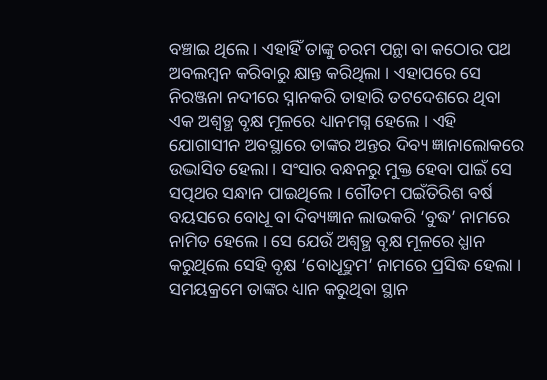ବଞ୍ଚାଇ ଥିଲେ । ଏହାହିଁ ତାଙ୍କୁ ଚରମ ପନ୍ଥା ବା କଠୋର ପଥ ଅବଲମ୍ବନ କରିବାରୁ କ୍ଷାନ୍ତ କରିଥିଲା । ଏହାପରେ ସେ ନିରଞ୍ଜନା ନଦୀରେ ସ୍ନାନକରି ତାହାରି ତଟଦେଶରେ ଥିବା ଏକ ଅଶ୍ଵତ୍ଥ ବୃକ୍ଷ ମୂଳରେ ଧ୍ୟାନମଗ୍ନ ହେଲେ । ଏହି ଯୋଗାସୀନ ଅବସ୍ଥାରେ ତାଙ୍କର ଅନ୍ତର ଦିବ୍ୟ ଜ୍ଞାନାଲୋକରେ ଉଦ୍ଭାସିତ ହେଲା । ସଂସାର ବନ୍ଧନରୁ ମୁକ୍ତ ହେବା ପାଇଁ ସେ ସତ୍ପଥର ସନ୍ଧାନ ପାଇଥିଲେ । ଗୌତମ ପଇଁତିରିଶ ବର୍ଷ ବୟସରେ ବୋଧୂ ବା ଦିବ୍ୟଜ୍ଞାନ ଲାଭକରି ‘ବୁଦ୍ଧ’ ନାମରେ ନାମିତ ହେଲେ । ସେ ଯେଉଁ ଅଶ୍ୱତ୍ଥ ବୃକ୍ଷ ମୂଳରେ ଧ୍ଯାନ କରୁଥିଲେ ସେହି ବୃକ୍ଷ ‘ବୋଧୂଦ୍ରୁମ’ ନାମରେ ପ୍ରସିଦ୍ଧ ହେଲା । ସମୟକ୍ରମେ ତାଙ୍କର ଧ୍ୟାନ କରୁଥିବା ସ୍ଥାନ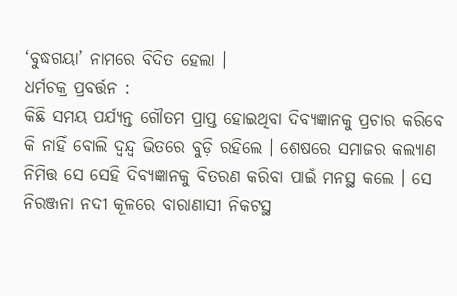‘ବୁଦ୍ଧଗୟା’ ନାମରେ ବିଦିତ ହେଲା ।
ଧର୍ମଚକ୍ର ପ୍ରବର୍ତ୍ତନ :
କିଛି ସମୟ ପର୍ଯ୍ୟନ୍ତ ଗୌତମ ପ୍ରାପ୍ତ ହୋଇଥିବା ଦିବ୍ୟଜ୍ଞାନକୁ ପ୍ରଚାର କରିବେ କି ନାହିଁ ବୋଲି ଦ୍ବନ୍ଦ୍ବ ଭିତରେ ବୁଡ଼ି ରହିଲେ । ଶେଷରେ ସମାଜର କଲ୍ୟାଣ ନିମିତ୍ତ ସେ ସେହି ଦିବ୍ୟଜ୍ଞାନକୁ ବିତରଣ କରିବା ପାଇଁ ମନସ୍ଥ କଲେ । ସେ ନିରଞ୍ଜନା ନଦୀ କୂଳରେ ବାରାଣାସୀ ନିକଟସ୍ଥ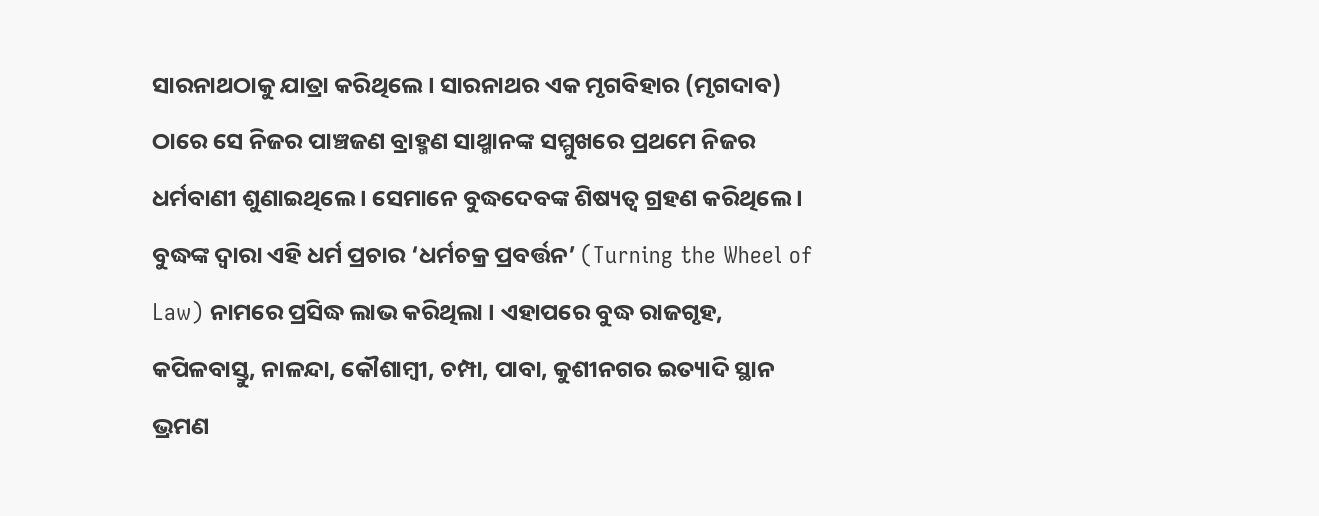ସାରନାଥଠାକୁ ଯାତ୍ରା କରିଥିଲେ । ସାରନାଥର ଏକ ମୃଗବିହାର (ମୃଗଦାବ) ଠାରେ ସେ ନିଜର ପାଞ୍ଚଜଣ ବ୍ରାହ୍ମଣ ସାଥ୍ମାନଙ୍କ ସମ୍ମୁଖରେ ପ୍ରଥମେ ନିଜର ଧର୍ମବାଣୀ ଶୁଣାଇଥିଲେ । ସେମାନେ ବୁଦ୍ଧଦେବଙ୍କ ଶିଷ୍ୟତ୍ଵ ଗ୍ରହଣ କରିଥିଲେ । ବୁଦ୍ଧଙ୍କ ଦ୍ଵାରା ଏହି ଧର୍ମ ପ୍ରଚାର ‘ଧର୍ମଚକ୍ର ପ୍ରବର୍ତ୍ତନ’ (Turning the Wheel of Law) ନାମରେ ପ୍ରସିଦ୍ଧ ଲାଭ କରିଥିଲା । ଏହାପରେ ବୁଦ୍ଧ ରାଜଗୃହ, କପିଳବାସ୍ତୁ, ନାଳନ୍ଦା, କୌଶାମ୍ବୀ, ଚମ୍ପା, ପାବା, କୁଶୀନଗର ଇତ୍ୟାଦି ସ୍ଥାନ ଭ୍ରମଣ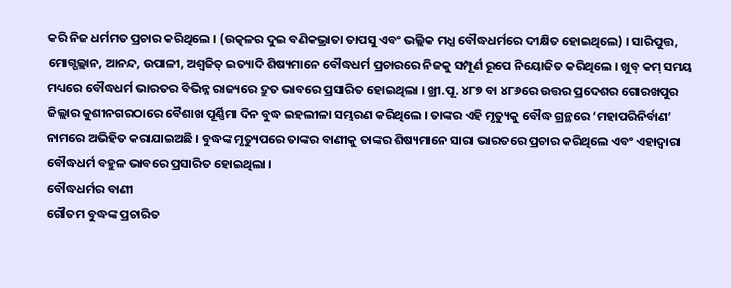କରି ନିଜ ଧର୍ମମତ ପ୍ରଚାର କରିଥିଲେ । (ଉତ୍କଳର ଦୁଇ ବଣିକଭ୍ରାତା ତାପସୁ ଏବଂ ଭଲ୍ଲିକ ମଧ୍ଯ ବୌଦ୍ଧଧର୍ମରେ ଦୀକ୍ଷିତ ହୋଇଥିଲେ) । ସାରିପୁତ୍ତ, ମୋଗ୍ଗଲ୍ଲାନ, ଆନନ୍ଦ, ଉପାଳୀ, ଅଶ୍ବଜିତ୍ ଇତ୍ୟାଦି ଶିଷ୍ୟମାନେ ବୌଦ୍ଧଧର୍ମ ପ୍ରଚାରରେ ନିଜକୁ ସମ୍ପୂର୍ଣ ରୂପେ ନିୟୋଜିତ କରିଥିଲେ । ଖୁବ୍ କମ୍ ସମୟ ମଧ୍ୟରେ ବୌଦ୍ଧଧର୍ମ ଭାରତର ବିଭିନ୍ନ ରାଜ୍ୟରେ ଦ୍ରୁତ ଭାବରେ ପ୍ରସାରିତ ହୋଇଥିଲା । ଖ୍ରୀ.ପୂ. ୪୮୭ ବା ୪୮୬ରେ ଉତ୍ତର ପ୍ରଦେଶର ଗୋରଖପୁର ଜିଲ୍ଲାର କୁଶୀନଗରଠାରେ ବୈଶାଖ ପୂର୍ଣ୍ଣିମା ଦିନ ବୁଦ୍ଧ ଇହଲୀଳା ସମ୍ଭରଣ କରିଥିଲେ । ତାଙ୍କର ଏହି ମୃତ୍ୟୁକୁ ବୌଦ୍ଧ ଗ୍ରନ୍ଥରେ ‘ମହାପରିନିର୍ବାଣ’ ନାମରେ ଅଭିହିତ କରାଯାଇଅଛି । ବୁଦ୍ଧଙ୍କ ମୃତ୍ୟୁପରେ ତାଙ୍କର ବାଣୀକୁ ତାଙ୍କର ଶିଷ୍ୟମାନେ ସାରା ଭାରତରେ ପ୍ରଚାର କରିଥିଲେ ଏବଂ ଏହାଦ୍ଵାରା ବୌଦ୍ଧଧର୍ମ ବହୁଳ ଭାବରେ ପ୍ରସାରିତ ହୋଇଥିଲା ।
ବୌଦ୍ଧଧର୍ମର ବାଣୀ
ଗୌତମ ବୁଦ୍ଧଙ୍କ ପ୍ରଚାରିତ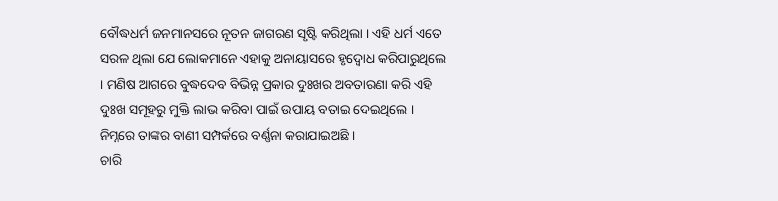ବୌଦ୍ଧଧର୍ମ ଜନମାନସରେ ନୂତନ ଜାଗରଣ ସୃଷ୍ଟି କରିଥିଲା । ଏହି ଧର୍ମ ଏତେ ସରଳ ଥିଲା ଯେ ଲୋକମାନେ ଏହାକୁ ଅନାୟାସରେ ହୃଦ୍ବୋଧ କରିପାରୁଥିଲେ । ମଣିଷ ଆଗରେ ବୁଦ୍ଧଦେବ ବିଭିନ୍ନ ପ୍ରକାର ଦୁଃଖର ଅବତାରଣା କରି ଏହି ଦୁଃଖ ସମୂହରୁ ମୁକ୍ତି ଲାଭ କରିବା ପାଇଁ ଉପାୟ ବତାଇ ଦେଇଥିଲେ । ନିମ୍ନରେ ତାଙ୍କର ବାଣୀ ସମ୍ପର୍କରେ ବର୍ଣ୍ଣନା କରାଯାଇଅଛି ।
ଚାରି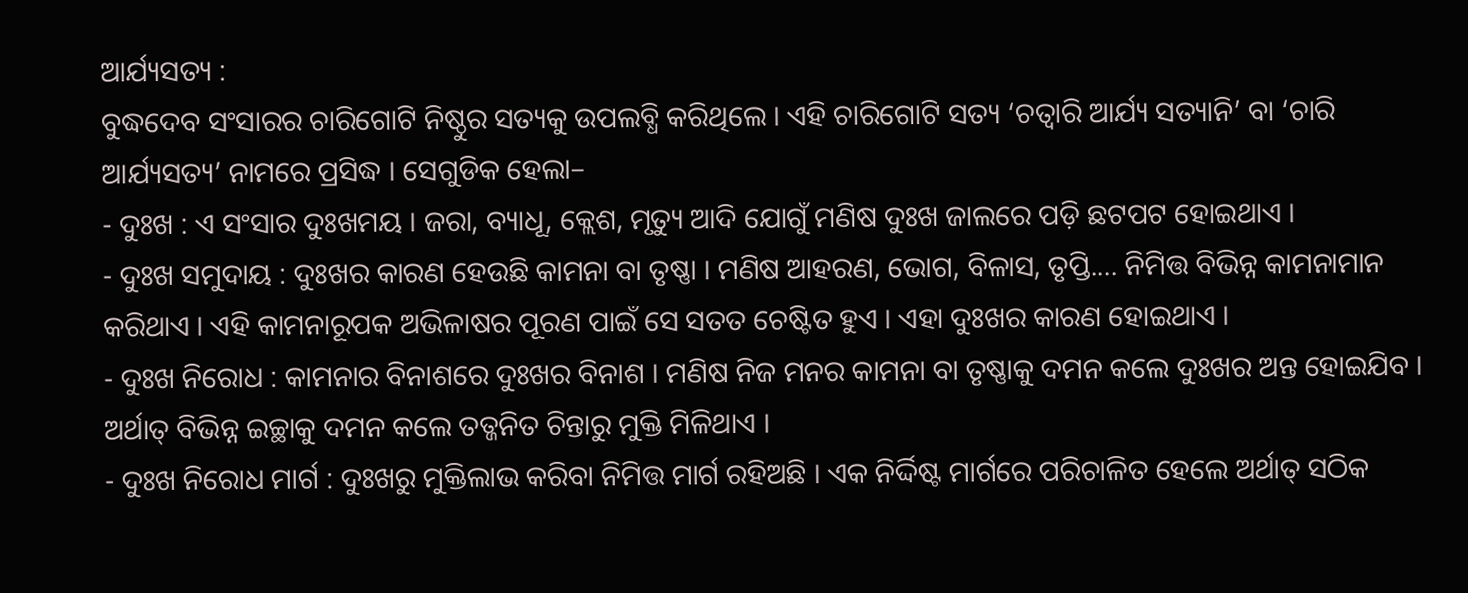ଆର୍ଯ୍ୟସତ୍ୟ :
ବୁଦ୍ଧଦେବ ସଂସାରର ଚାରିଗୋଟି ନିଷ୍ଠୁର ସତ୍ୟକୁ ଉପଲବ୍ଧି କରିଥିଲେ । ଏହି ଚାରିଗୋଟି ସତ୍ୟ ‘ଚତ୍ବାରି ଆର୍ଯ୍ୟ ସତ୍ୟାନି’ ବା ‘ଚାରି ଆର୍ଯ୍ୟସତ୍ୟ’ ନାମରେ ପ୍ରସିଦ୍ଧ । ସେଗୁଡିକ ହେଲା–
- ଦୁଃଖ : ଏ ସଂସାର ଦୁଃଖମୟ । ଜରା, ବ୍ୟାଧୂ, କ୍ଲେଶ, ମୃତ୍ୟୁ ଆଦି ଯୋଗୁଁ ମଣିଷ ଦୁଃଖ ଜାଲରେ ପଡ଼ି ଛଟପଟ ହୋଇଥାଏ ।
- ଦୁଃଖ ସମୁଦାୟ : ଦୁଃଖର କାରଣ ହେଉଛି କାମନା ବା ତୃଷ୍ଣା । ମଣିଷ ଆହରଣ, ଭୋଗ, ବିଳାସ, ତୃପ୍ତି.... ନିମିତ୍ତ ବିଭିନ୍ନ କାମନାମାନ କରିଥାଏ । ଏହି କାମନାରୂପକ ଅଭିଳାଷର ପୂରଣ ପାଇଁ ସେ ସତତ ଚେଷ୍ଟିତ ହୁଏ । ଏହା ଦୁଃଖର କାରଣ ହୋଇଥାଏ ।
- ଦୁଃଖ ନିରୋଧ : କାମନାର ବିନାଶରେ ଦୁଃଖର ବିନାଶ । ମଣିଷ ନିଜ ମନର କାମନା ବା ତୃଷ୍ଣାକୁ ଦମନ କଲେ ଦୁଃଖର ଅନ୍ତ ହୋଇଯିବ । ଅର୍ଥାତ୍ ବିଭିନ୍ନ ଇଚ୍ଛାକୁ ଦମନ କଲେ ତତ୍ଜନିତ ଚିନ୍ତାରୁ ମୁକ୍ତି ମିଳିଥାଏ ।
- ଦୁଃଖ ନିରୋଧ ମାର୍ଗ : ଦୁଃଖରୁ ମୁକ୍ତିଲାଭ କରିବା ନିମିତ୍ତ ମାର୍ଗ ରହିଅଛି । ଏକ ନିର୍ଦ୍ଦିଷ୍ଟ ମାର୍ଗରେ ପରିଚାଳିତ ହେଲେ ଅର୍ଥାତ୍ ସଠିକ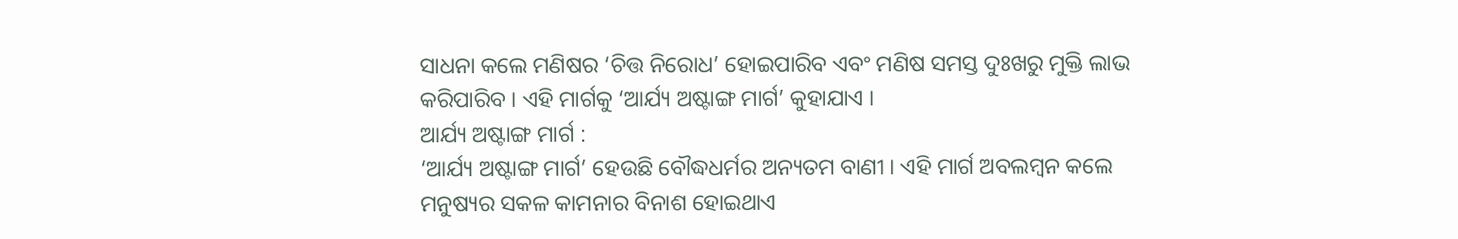ସାଧନା କଲେ ମଣିଷର ‘ଚିତ୍ତ ନିରୋଧ’ ହୋଇପାରିବ ଏବଂ ମଣିଷ ସମସ୍ତ ଦୁଃଖରୁ ମୁକ୍ତି ଲାଭ କରିପାରିବ । ଏହି ମାର୍ଗକୁ ‘ଆର୍ଯ୍ୟ ଅଷ୍ଟାଙ୍ଗ ମାର୍ଗ’ କୁହାଯାଏ ।
ଆର୍ଯ୍ୟ ଅଷ୍ଟାଙ୍ଗ ମାର୍ଗ :
‘ଆର୍ଯ୍ୟ ଅଷ୍ଟାଙ୍ଗ ମାର୍ଗ’ ହେଉଛି ବୌଦ୍ଧଧର୍ମର ଅନ୍ୟତମ ବାଣୀ । ଏହି ମାର୍ଗ ଅବଲମ୍ବନ କଲେ ମନୁଷ୍ୟର ସକଳ କାମନାର ବିନାଶ ହୋଇଥାଏ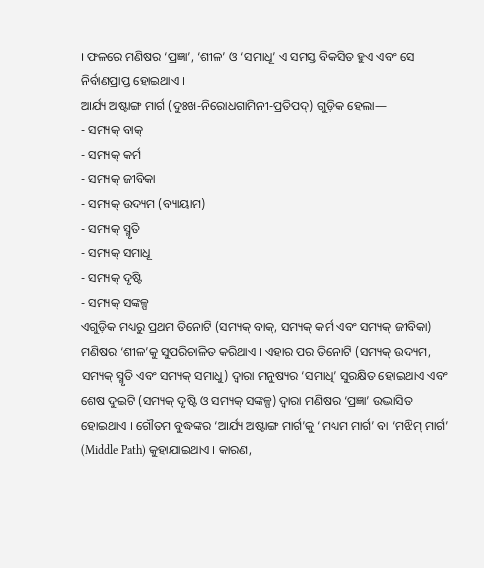। ଫଳରେ ମଣିଷର ‘ପ୍ରଜ୍ଞା’, ‘ଶୀଳ’ ଓ ‘ସମାଧୂ’ ଏ ସମସ୍ତ ବିକସିତ ହୁଏ ଏବଂ ସେ ନିର୍ବାଣପ୍ରାପ୍ତ ହୋଇଥାଏ ।
ଆର୍ଯ୍ୟ ଅଷ୍ଟାଙ୍ଗ ମାର୍ଗ (ଦୁଃଖ-ନିରୋଧଗାମିନୀ-ପ୍ରତିପଦ୍) ଗୁଡ଼ିକ ହେଲା—
- ସମ୍ୟକ୍ ବାକ୍
- ସମ୍ୟକ୍ କର୍ମ
- ସମ୍ୟକ୍ ଜୀବିକା
- ସମ୍ୟକ୍ ଉଦ୍ୟମ (ବ୍ୟାୟାମ)
- ସମ୍ୟକ୍ ସ୍ମୃତି
- ସମ୍ୟକ୍ ସମାଧୂ
- ସମ୍ୟକ୍ ଦୃଷ୍ଟି
- ସମ୍ୟକ୍ ସଙ୍କଳ୍ପ
ଏଗୁଡ଼ିକ ମଧ୍ୟରୁ ପ୍ରଥମ ତିନୋଟି (ସମ୍ୟକ୍ ବାକ୍, ସମ୍ୟକ୍ କର୍ମ ଏବଂ ସମ୍ୟକ୍ ଜୀବିକା) ମଣିଷର ‘ଶୀଳ’କୁ ସୁପରିଚାଳିତ କରିଥାଏ । ଏହାର ପର ତିନୋଟି (ସମ୍ୟକ୍ ଉଦ୍ୟମ, ସମ୍ୟକ୍ ସ୍ମୃତି ଏବଂ ସମ୍ୟକ୍ ସମାଧୁ) ଦ୍ଵାରା ମନୁଷ୍ୟର ‘ସମାଧି’ ସୁରକ୍ଷିତ ହୋଇଥାଏ ଏବଂ ଶେଷ ଦୁଇଟି (ସମ୍ୟକ୍ ଦୃଷ୍ଟି ଓ ସମ୍ୟକ୍ ସଙ୍କଳ୍ପ) ଦ୍ଵାରା ମଣିଷର ‘ପ୍ରଜ୍ଞା’ ଉଦ୍ଭାସିତ ହୋଇଥାଏ । ଗୌତମ ବୁଦ୍ଧଙ୍କର ‘ଆର୍ଯ୍ୟ ଅଷ୍ଟାଙ୍ଗ ମାର୍ଗ’କୁ ‘ମଧ୍ୟମ ମାର୍ଗ’ ବା ‘ମଝିମ୍ ମାର୍ଗ’ (Middle Path) କୁହାଯାଇଥାଏ । କାରଣ,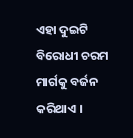ଏହା ଦୁଇଟି ବିରୋଧୀ ଚରମ ମାର୍ଗକୁ ବର୍ଜନ କରିଥାଏ ।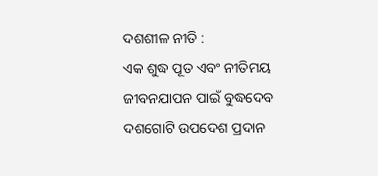ଦଶଶୀଳ ନୀତି :
ଏକ ଶୁଦ୍ଧ ପୂତ ଏବଂ ନୀତିମୟ ଜୀବନଯାପନ ପାଇଁ ବୁଦ୍ଧଦେବ ଦଶଗୋଟି ଉପଦେଶ ପ୍ରଦାନ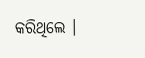କରିଥିଲେ ।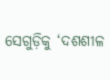ସେଗୁଡ଼ିକୁ ‘ଦଶଶୀଳ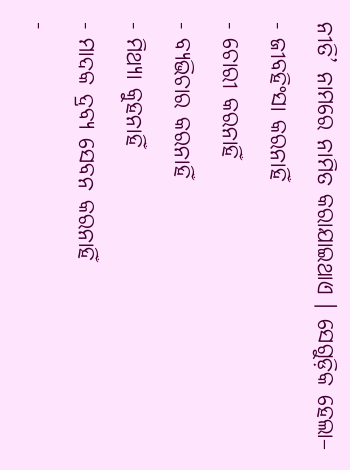ନୀତି’ ନାମରେ ନାମିତ କରାଯାଇଥାଏ । ସେଗୁଡ଼ିକ ହେଲା–
- ଜୀବହିଂସା କରନାହିଁ
- ଚୋରୀ କରନାହିଁ
- ବ୍ୟଭିଚାର କରନାହିଁ
- ମିଥ୍ୟା କୁହନାହିଁ
- ମାଦକ ଦ୍ରବ୍ୟ ସେବନ କରନାହିଁ
-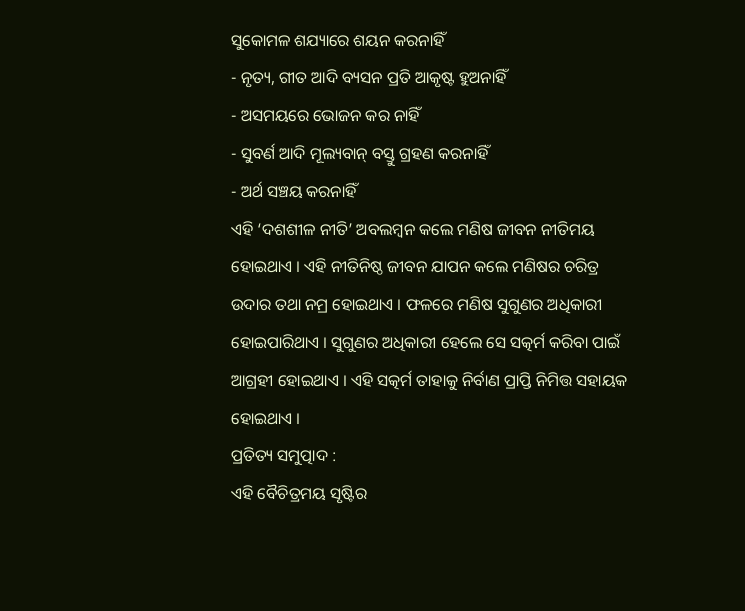ସୁକୋମଳ ଶଯ୍ୟାରେ ଶୟନ କରନାହିଁ
- ନୃତ୍ୟ, ଗୀତ ଆଦି ବ୍ୟସନ ପ୍ରତି ଆକୃଷ୍ଟ ହୁଅନାହିଁ
- ଅସମୟରେ ଭୋଜନ କର ନାହିଁ
- ସୁବର୍ଣ ଆଦି ମୂଲ୍ୟବାନ୍ ବସ୍ତୁ ଗ୍ରହଣ କରନାହିଁ
- ଅର୍ଥ ସଞ୍ଚୟ କରନାହିଁ
ଏହି ‘ଦଶଶୀଳ ନୀତି’ ଅବଲମ୍ବନ କଲେ ମଣିଷ ଜୀବନ ନୀତିମୟ ହୋଇଥାଏ । ଏହି ନୀତିନିଷ୍ଠ ଜୀବନ ଯାପନ କଲେ ମଣିଷର ଚରିତ୍ର ଉଦାର ତଥା ନମ୍ର ହୋଇଥାଏ । ଫଳରେ ମଣିଷ ସୁଗୁଣର ଅଧିକାରୀ ହୋଇପାରିଥାଏ । ସୁଗୁଣର ଅଧିକାରୀ ହେଲେ ସେ ସତ୍କର୍ମ କରିବା ପାଇଁ ଆଗ୍ରହୀ ହୋଇଥାଏ । ଏହି ସତ୍କର୍ମ ତାହାକୁ ନିର୍ବାଣ ପ୍ରାପ୍ତି ନିମିତ୍ତ ସହାୟକ ହୋଇଥାଏ ।
ପ୍ରତିତ୍ୟ ସମୁତ୍ପାଦ :
ଏହି ବୈଚିତ୍ରମୟ ସୃଷ୍ଟିର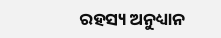ରହସ୍ୟ ଅନୁଧ୍ୟାନ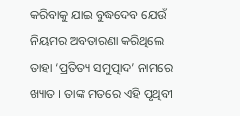କରିବାକୁ ଯାଇ ବୁଦ୍ଧଦେବ ଯେଉଁ ନିୟମର ଅବତାରଣା କରିଥିଲେ ତାହା ‘ପ୍ରତିତ୍ୟ ସମୁତ୍ପାଦ’ ନାମରେ ଖ୍ୟାତ । ତାଙ୍କ ମତରେ ଏହି ପୃଥିବୀ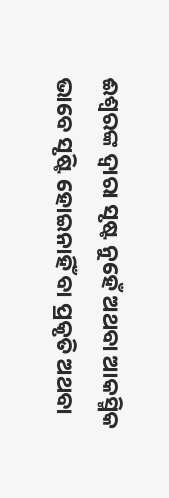ଈଶ୍ଵରଙ୍କ ଦ୍ୱାରା ସୃଷ୍ଟ ନୁହେଁ ଅଥବା ଆକସ୍ମିକ ଭାବେ ସୃଷ୍ଟି ହୋଇନାହିଁ ବା ପ୍ରକୃତି ଅଥବା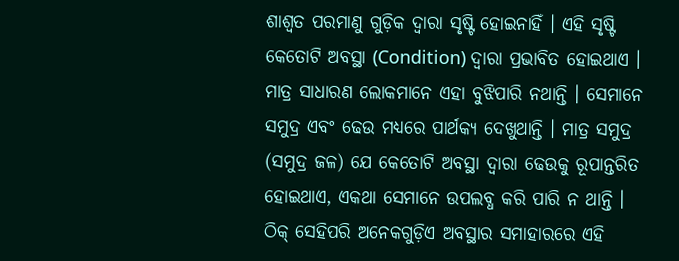ଶାଶ୍ୱତ ପରମାଣୁ ଗୁଡ଼ିକ ଦ୍ବାରା ସୃଷ୍ଟି ହୋଇନାହିଁ । ଏହି ସୃଷ୍ଟି କେତୋଟି ଅବସ୍ଥା (Condition) ଦ୍ୱାରା ପ୍ରଭାବିତ ହୋଇଥାଏ । ମାତ୍ର ସାଧାରଣ ଲୋକମାନେ ଏହା ବୁଝିପାରି ନଥାନ୍ତି । ସେମାନେ ସମୁଦ୍ର ଏବଂ ଢେଉ ମଧ୍ୟରେ ପାର୍ଥକ୍ୟ ଦେଖୁଥାନ୍ତି । ମାତ୍ର ସମୁଦ୍ର (ସମୁଦ୍ର ଜଳ) ଯେ କେତୋଟି ଅବସ୍ଥା ଦ୍ୱାରା ଢେଉକୁ ରୂପାନ୍ତରିତ ହୋଇଥାଏ, ଏକଥା ସେମାନେ ଉପଲବ୍ଧ କରି ପାରି ନ ଥାନ୍ତି । ଠିକ୍ ସେହିପରି ଅନେକଗୁଡ଼ିଏ ଅବସ୍ଥାର ସମାହାରରେ ଏହି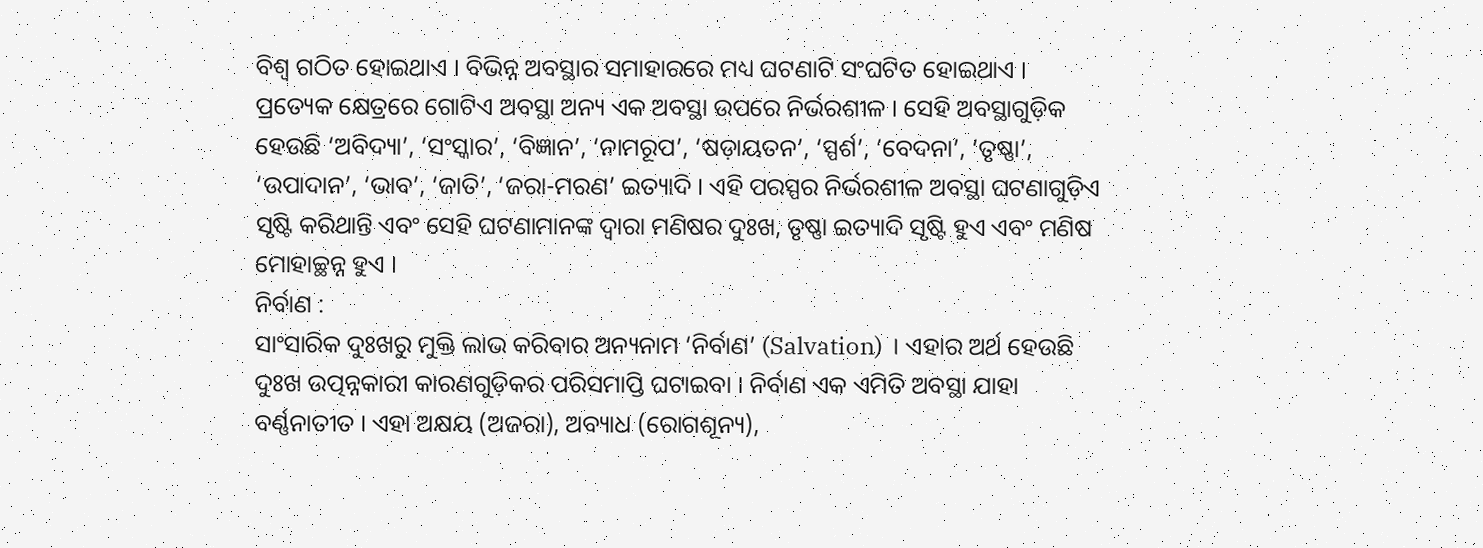ବିଶ୍ଵ ଗଠିତ ହୋଇଥାଏ । ବିଭିନ୍ନ ଅବସ୍ଥାର ସମାହାରରେ ମଧ୍ୟ ଘଟଣାଟି ସଂଘଟିତ ହୋଇଥାଏ । ପ୍ରତ୍ୟେକ କ୍ଷେତ୍ରରେ ଗୋଟିଏ ଅବସ୍ଥା ଅନ୍ୟ ଏକ ଅବସ୍ଥା ଉପରେ ନିର୍ଭରଶୀଳ । ସେହି ଅବସ୍ଥାଗୁଡ଼ିକ ହେଉଛି ‘ଅବିଦ୍ୟା’, ‘ସଂସ୍କାର’, ‘ବିଜ୍ଞାନ’, ‘ନାମରୂପ’, ‘ଷଡ଼ାୟତନ’, ‘ସ୍ପର୍ଶ’, ‘ବେଦନା’, ‘ତୃଷ୍ଣା’, ‘ଉପାଦାନ’, ‘ଭାବ’, ‘ଜାତି’, ‘ଜରା-ମରଣ’ ଇତ୍ୟାଦି । ଏହି ପରସ୍ପର ନିର୍ଭରଶୀଳ ଅବସ୍ଥା ଘଟଣାଗୁଡ଼ିଏ ସୃଷ୍ଟି କରିଥାନ୍ତି ଏବଂ ସେହି ଘଟଣାମାନଙ୍କ ଦ୍ବାରା ମଣିଷର ଦୁଃଖ, ତୃଷ୍ଣା ଇତ୍ୟାଦି ସୃଷ୍ଟି ହୁଏ ଏବଂ ମଣିଷ ମୋହାଚ୍ଛନ୍ନ ହୁଏ ।
ନିର୍ବାଣ :
ସାଂସାରିକ ଦୁଃଖରୁ ମୁକ୍ତି ଲାଭ କରିବାର ଅନ୍ୟନାମ ‘ନିର୍ବାଣ’ (Salvation) । ଏହାର ଅର୍ଥ ହେଉଛି ଦୁଃଖ ଉତ୍ପନ୍ନକାରୀ କାରଣଗୁଡ଼ିକର ପରିସମାପ୍ତି ଘଟାଇବା । ନିର୍ବାଣ ଏକ ଏମିତି ଅବସ୍ଥା ଯାହା ବର୍ଣ୍ଣନାତୀତ । ଏହା ଅକ୍ଷୟ (ଅଜରା), ଅବ୍ୟାଧ (ରୋଗଶୂନ୍ୟ),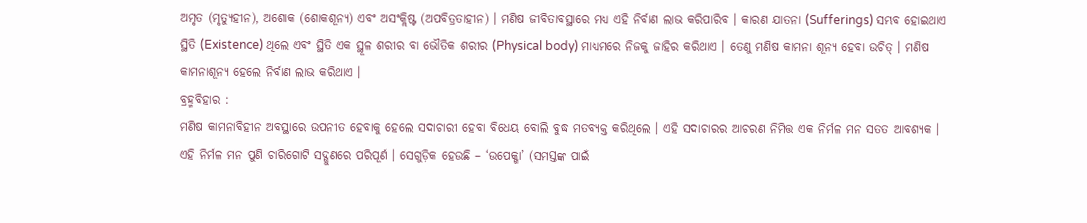ଅମୃତ (ମୃତ୍ୟୁହୀନ), ଅଶୋକ (ଶୋକଶୂନ୍ୟ) ଏବଂ ଅସଂକ୍ଲିଷ୍ଟ (ଅପବିତ୍ରତାହୀନ) । ମଣିଷ ଜୀବିତାବସ୍ଥାରେ ମଧ୍ୟ ଏହି ନିର୍ବାଣ ଲାଭ କରିପାରିବ । କାରଣ ଯାତନା (Sufferings) ସମ୍ଭବ ହୋଇଥାଏ ସ୍ଥିତି (Existence) ଥିଲେ ଏବଂ ସ୍ଥିତି ଏକ ସ୍ଥୂଳ ଶରୀର ବା ଭୌତିକ ଶରୀର (Physical body) ମାଧ୍ୟମରେ ନିଜକୁ ଜାହିର କରିଥାଏ । ତେଣୁ ମଣିଷ କାମନା ଶୂନ୍ୟ ହେବା ଉଚିତ୍ । ମଣିଷ କାମନାଶୂନ୍ୟ ହେଲେ ନିର୍ବାଣ ଲାଭ କରିଥାଏ ।
ବ୍ରହ୍ମବିହାର :
ମଣିଷ କାମନାବିହୀନ ଅବସ୍ଥାରେ ଉପନୀତ ହେବାକୁ ହେଲେ ସଦାଚାରୀ ହେବା ବିଧେୟ ବୋଲି ବୁଦ୍ଧ ମତବ୍ୟକ୍ତ କରିଥିଲେ । ଏହି ସଦାଚାରର ଆଚରଣ ନିମିତ୍ତ ଏକ ନିର୍ମଳ ମନ ସତତ ଆବଶ୍ୟକ । ଏହି ନିର୍ମଳ ମନ ପୁଣି ଚାରିଗୋଟି ସଦ୍ଗୁଣରେ ପରିପୂର୍ଣ । ସେଗୁଡ଼ିକ ହେଉଛି – ‘ଉପେକ୍ଖା’ (ସମସ୍ତଙ୍କ ପାଇଁ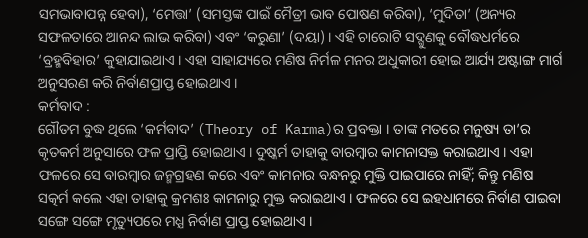ସମଭାବାପନ୍ନ ହେବା), ‘ମେତ୍ତା’ (ସମସ୍ତଙ୍କ ପାଇଁ ମୈତ୍ରୀ ଭାବ ପୋଷଣ କରିବା), ‘ମୁଦିତା’ (ଅନ୍ୟର ସଫଳତାରେ ଆନନ୍ଦ ଲାଭ କରିବା) ଏବଂ ‘କରୁଣା’ (ଦୟା) । ଏହି ଚାରୋଟି ସଦ୍ଗୁଣକୁ ବୌଦ୍ଧଧର୍ମରେ ‘ବ୍ରହ୍ମବିହାର’ କୁହାଯାଇଥାଏ । ଏହା ସାହାଯ୍ୟରେ ମଣିଷ ନିର୍ମଳ ମନର ଅଧୁକାରୀ ହୋଇ ଆର୍ଯ୍ୟ ଅଷ୍ଟାଙ୍ଗ ମାର୍ଗ ଅନୁସରଣ କରି ନିର୍ବାଣପ୍ରାପ୍ତ ହୋଇଥାଏ ।
କର୍ମବାଦ :
ଗୌତମ ବୁଦ୍ଧ ଥିଲେ ‘କର୍ମବାଦ’ (Theory of Karma)ର ପ୍ରବକ୍ତା । ତାଙ୍କ ମତରେ ମନୁଷ୍ୟ ତା’ର କୃତକର୍ମ ଅନୁସାରେ ଫଳ ପ୍ରାପ୍ତି ହୋଇଥାଏ । ଦୁଷ୍କର୍ମ ତାହାକୁ ବାରମ୍ବାର କାମନାସକ୍ତ କରାଇଥାଏ । ଏହା ଫଳରେ ସେ ବାରମ୍ବାର ଜନ୍ମଗ୍ରହଣ କରେ ଏବଂ କାମନାର ବନ୍ଧନରୁ ମୁକ୍ତି ପାଇପାରେ ନାହିଁ; କିନ୍ତୁ ମଣିଷ ସତ୍କର୍ମ କଲେ ଏହା ତାହାକୁ କ୍ରମଶଃ କାମନାରୁ ମୁକ୍ତ କରାଇଥାଏ । ଫଳରେ ସେ ଇହଧାମରେ ନିର୍ବାଣ ପାଇବା ସଙ୍ଗେ ସଙ୍ଗେ ମୃତ୍ୟୁପରେ ମଧ୍ଯ ନିର୍ବାଣ ପ୍ରାପ୍ତ ହୋଇଥାଏ ।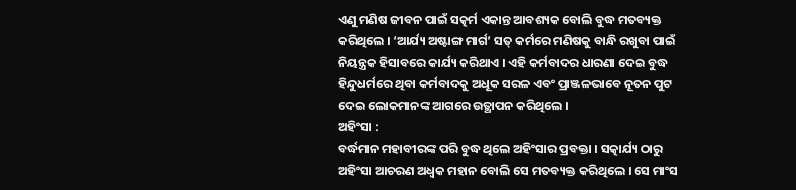ଏଣୁ ମଣିଷ ଜୀବନ ପାଇଁ ସତ୍କର୍ମ ଏକାନ୍ତ ଆବଶ୍ୟକ ବୋଲି ବୁଦ୍ଧ ମତବ୍ୟକ୍ତ କରିଥିଲେ । ‘ଆର୍ଯ୍ୟ ଅଷ୍ଟାଙ୍ଗ ମାର୍ଗ’ ସତ୍ କର୍ମରେ ମଣିଷକୁ ବାନ୍ଧି ରଖୁବା ପାଇଁ ନିୟନ୍ତ୍ରକ ହିସାବରେ କାର୍ଯ୍ୟ କରିଥାଏ । ଏହି କର୍ମବାଦର ଧାରଣା ଦେଇ ବୁଦ୍ଧ ହିନ୍ଦୁଧର୍ମରେ ଥିବା କର୍ମବାଦକୁ ଅଧୂକ ସରଳ ଏବଂ ପ୍ରାଞ୍ଜଳଭାବେ ନୂତନ ପୁଟ ଦେଇ ଲୋକମାନଙ୍କ ଆଗରେ ଉତ୍ଥାପନ କରିଥିଲେ ।
ଅହିଂସା :
ବର୍ଦ୍ଧମାନ ମହାବୀରଙ୍କ ପରି ବୁଦ୍ଧ ଥିଲେ ଅହିଂସାର ପ୍ରବକ୍ତା । ସତ୍କାର୍ଯ୍ୟ ଠାରୁ ଅହିଂସା ଆଚରଣ ଅଧ୍ବକ ମହାନ ବୋଲି ସେ ମତବ୍ୟକ୍ତ କରିଥିଲେ । ସେ ମାଂସ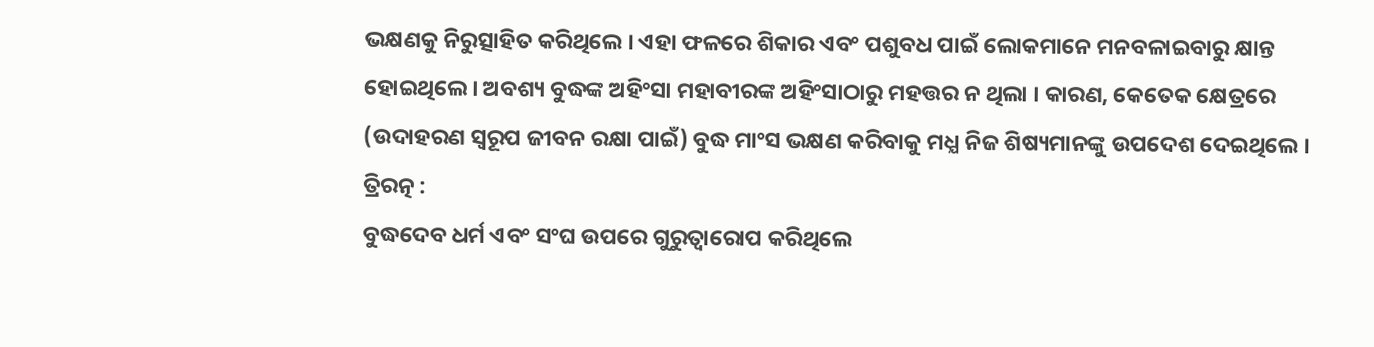ଭକ୍ଷଣକୁ ନିରୁତ୍ସାହିତ କରିଥିଲେ । ଏହା ଫଳରେ ଶିକାର ଏବଂ ପଶୁବଧ ପାଇଁ ଲୋକମାନେ ମନବଳାଇବାରୁ କ୍ଷାନ୍ତ ହୋଇଥିଲେ । ଅବଶ୍ୟ ବୁଦ୍ଧଙ୍କ ଅହିଂସା ମହାବୀରଙ୍କ ଅହିଂସାଠାରୁ ମହତ୍ତର ନ ଥିଲା । କାରଣ, କେତେକ କ୍ଷେତ୍ରରେ (ଉଦାହରଣ ସ୍ବରୂପ ଜୀବନ ରକ୍ଷା ପାଇଁ) ବୁଦ୍ଧ ମାଂସ ଭକ୍ଷଣ କରିବାକୁ ମଧ୍ଯ ନିଜ ଶିଷ୍ୟମାନଙ୍କୁ ଉପଦେଶ ଦେଇଥିଲେ ।
ତ୍ରିରତ୍ନ :
ବୁଦ୍ଧଦେବ ଧର୍ମ ଏବଂ ସଂଘ ଉପରେ ଗୁରୁତ୍ୱାରୋପ କରିଥିଲେ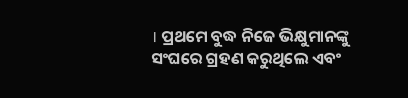। ପ୍ରଥମେ ବୁଦ୍ଧ ନିଜେ ଭିକ୍ଷୁମାନଙ୍କୁ ସଂଘରେ ଗ୍ରହଣ କରୁଥିଲେ ଏବଂ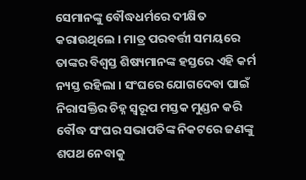ସେମାନଙ୍କୁ ବୌଦ୍ଧଧର୍ମରେ ଦୀକ୍ଷିତ କରାଉଥିଲେ । ମାତ୍ର ପରବର୍ତ୍ତୀ ସମୟରେ ତାଙ୍କର ବିଶ୍ଵସ୍ତ ଶିଷ୍ୟମାନଙ୍କ ହସ୍ତରେ ଏହି କର୍ମ ନ୍ୟସ୍ତ ରହିଲା । ସଂଘରେ ଯୋଗଦେବା ପାଇଁ ନିରାସକ୍ତିର ଚିହ୍ନ ସ୍ୱରୂପ ମସ୍ତକ ମୁଣ୍ଡନ କରି ବୌଦ୍ଧ ସଂଘର ସଭାପତିଙ୍କ ନିକଟରେ ଜଣଙ୍କୁ ଶପଥ ନେବାକୁ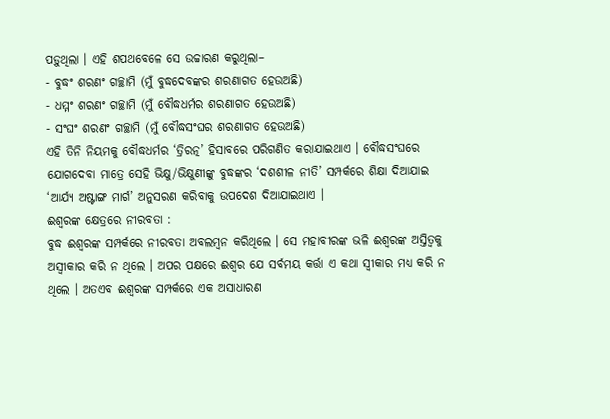ପଡ଼ୁଥିଲା । ଏହି ଶପଥବେଳେ ସେ ଉଚ୍ଚାରଣ କରୁଥିଲା–
- ବୁଦ୍ଧଂ ଶରଣଂ ଗଚ୍ଛାମି (ମୁଁ ବୁଦ୍ଧଦେବଙ୍କର ଶରଣାଗତ ହେଉଅଛି)
- ଧମ୍ମଂ ଶରଣଂ ଗଚ୍ଛାମି (ମୁଁ ବୌଦ୍ଧଧର୍ମର ଶରଣାଗତ ହେଉଅଛି)
- ସଂଘଂ ଶରଣଂ ଗଚ୍ଛାମି (ମୁଁ ବୌଦ୍ଧସଂଘର ଶରଣାଗତ ହେଉଅଛି)
ଏହି ତିନି ନିୟମକୁ ବୌଦ୍ଧଧର୍ମର ‘ତ୍ରିରତ୍ନ’ ହିସାବରେ ପରିଗଣିତ କରାଯାଇଥାଏ । ବୌଦ୍ଧସଂଘରେ ଯୋଗଦେବା ମାତ୍ରେ ସେହି ଭିକ୍ଷୁ/ଭିକ୍ଷୁଣୀଙ୍କୁ ବୁଦ୍ଧଙ୍କର ‘ଦଶଶୀଳ ନୀତି’ ସମ୍ପର୍କରେ ଶିକ୍ଷା ଦିଆଯାଇ ‘ଆର୍ଯ୍ୟ ଅଷ୍ଟାଙ୍ଗ ମାର୍ଗ’ ଅନୁସରଣ କରିବାକୁ ଉପଦେଶ ଦିଆଯାଇଥାଏ ।
ଈଶ୍ବରଙ୍କ କ୍ଷେତ୍ରରେ ନୀରବତା :
ବୁଦ୍ଧ ଈଶ୍ବରଙ୍କ ସମ୍ପର୍କରେ ନୀରବତା ଅବଲମ୍ବନ କରିଥିଲେ । ସେ ମହାବୀରଙ୍କ ଭଳି ଈଶ୍ଵରଙ୍କ ଅସ୍ତିତ୍ୱକୁ ଅସ୍ଵୀକାର କରି ନ ଥିଲେ । ଅପର ପକ୍ଷରେ ଈଶ୍ଵର ଯେ ସର୍ବମୟ କର୍ତ୍ତା ଏ କଥା ସ୍ଵୀକାର ମଧ୍ୟ କରି ନ ଥିଲେ । ଅତଏବ ଈଶ୍ଵରଙ୍କ ସମ୍ପର୍କରେ ଏକ ଅସାଧାରଣ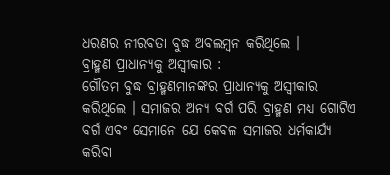ଧରଣର ନୀରବତା ବୁଦ୍ଧ ଅବଲମ୍ବନ କରିଥିଲେ ।
ବ୍ରାହ୍ମଣ ପ୍ରାଧାନ୍ୟକୁ ଅସ୍ବୀକାର :
ଗୌତମ ବୁଦ୍ଧ ବ୍ରାହ୍ମଣମାନଙ୍କର ପ୍ରାଧାନ୍ୟକୁ ଅସ୍ବୀକାର କରିଥିଲେ । ସମାଜର ଅନ୍ୟ ବର୍ଗ ପରି ବ୍ରାହ୍ମଣ ମଧ୍ୟ ଗୋଟିଏ ବର୍ଗ ଏବଂ ସେମାନେ ଯେ କେବଳ ସମାଜର ଧର୍ମକାର୍ଯ୍ୟ କରିବା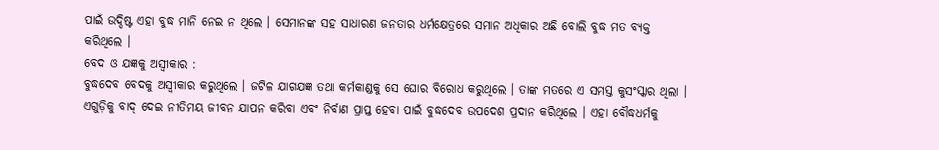ପାଇଁ ଉଦ୍ଦିଷ୍ଟ ଏହା ବୁଦ୍ଧ ମାନି ନେଇ ନ ଥିଲେ । ସେମାନଙ୍କ ସହ ସାଧାରଣ ଜନତାର ଧର୍ମକ୍ଷେତ୍ରରେ ସମାନ ଅଧିକାର ଅଛି ବୋଲି ବୁଦ୍ଧ ମତ ବ୍ୟକ୍ତ କରିଥିଲେ ।
ବେଦ ଓ ଯଜ୍ଞକୁ ଅସ୍ବୀକାର :
ବୁଦ୍ଧଦେବ ବେଦକୁ ଅସ୍ବୀକାର କରୁଥିଲେ । ଜଟିଳ ଯାଗଯଜ୍ଞ ତଥା କର୍ମକାଣ୍ଡକୁ ସେ ଘୋର ବିରୋଧ କରୁଥିଲେ । ତାଙ୍କ ମତରେ ଏ ସମସ୍ତ କୁସଂସ୍କାର ଥିଲା । ଏଗୁଡ଼ିକୁ ବାଦ୍ ଦେଇ ନୀତିମୟ ଜୀବନ ଯାପନ କରିବା ଏବଂ ନିର୍ବାଣ ପ୍ରାପ୍ତ ହେବା ପାଇଁ ବୁଦ୍ଧଦେବ ଉପଦେଶ ପ୍ରଦାନ କରିଥିଲେ । ଏହା ବୌଦ୍ଧଧର୍ମକୁ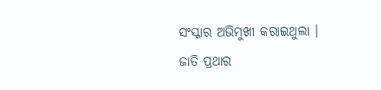ସଂସ୍କାର ଅଭିମୁଖୀ କରାଇଥୁଲା ।
ଜାତି ପ୍ରଥାର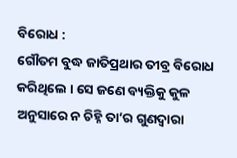ବିରୋଧ :
ଗୌତମ ବୁଦ୍ଧ ଜାତିପ୍ରଥାର ତୀବ୍ର ବିରୋଧ କରିଥିଲେ । ସେ ଜଣେ ବ୍ୟକ୍ତିକୁ କୁଳ ଅନୁସାରେ ନ ଚିହ୍ନି ତା’ର ଗୁଣଦ୍ବାରା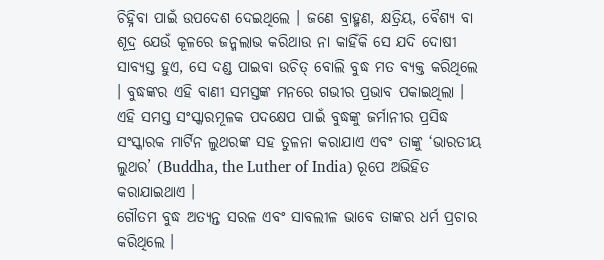ଚିହ୍ନିବା ପାଇଁ ଉପଦେଶ ଦେଇଥିଲେ । ଜଣେ ବ୍ରାହ୍ମଣ, କ୍ଷତ୍ରିୟ, ବୈଶ୍ୟ ବା ଶୂଦ୍ର ଯେଉଁ କୂଳରେ ଜନ୍ମଲାଭ କରିଥାଉ ନା କାହିଁକି ସେ ଯଦି ଦୋଷୀ ସାବ୍ୟସ୍ତ ହୁଏ, ସେ ଦଣ୍ଡ ପାଇବା ଉଚିତ୍ ବୋଲି ବୁଦ୍ଧ ମତ ବ୍ୟକ୍ତ କରିଥିଲେ । ବୁଦ୍ଧଙ୍କର ଏହି ବାଣୀ ସମସ୍ତଙ୍କ ମନରେ ଗଭୀର ପ୍ରଭାବ ପକାଇଥିଲା । ଏହି ସମସ୍ତ ସଂସ୍କାରମୂଳକ ପଦକ୍ଷେପ ପାଇଁ ବୁଦ୍ଧଙ୍କୁ ଜର୍ମାନୀର ପ୍ରସିଦ୍ଧ ସଂସ୍କାରକ ମାର୍ଟିନ ଲୁଥରଙ୍କ ସହ ତୁଳନା କରାଯାଏ ଏବଂ ତାଙ୍କୁ ‘ଭାରତୀୟ ଲୁଥର’ (Buddha, the Luther of India) ରୂପେ ଅଭିହିତ କରାଯାଇଥାଏ ।
ଗୌତମ ବୁଦ୍ଧ ଅତ୍ୟନ୍ତ ସରଳ ଏବଂ ସାବଲୀଳ ଭାବେ ତାଙ୍କର ଧର୍ମ ପ୍ରଚାର କରିଥିଲେ ।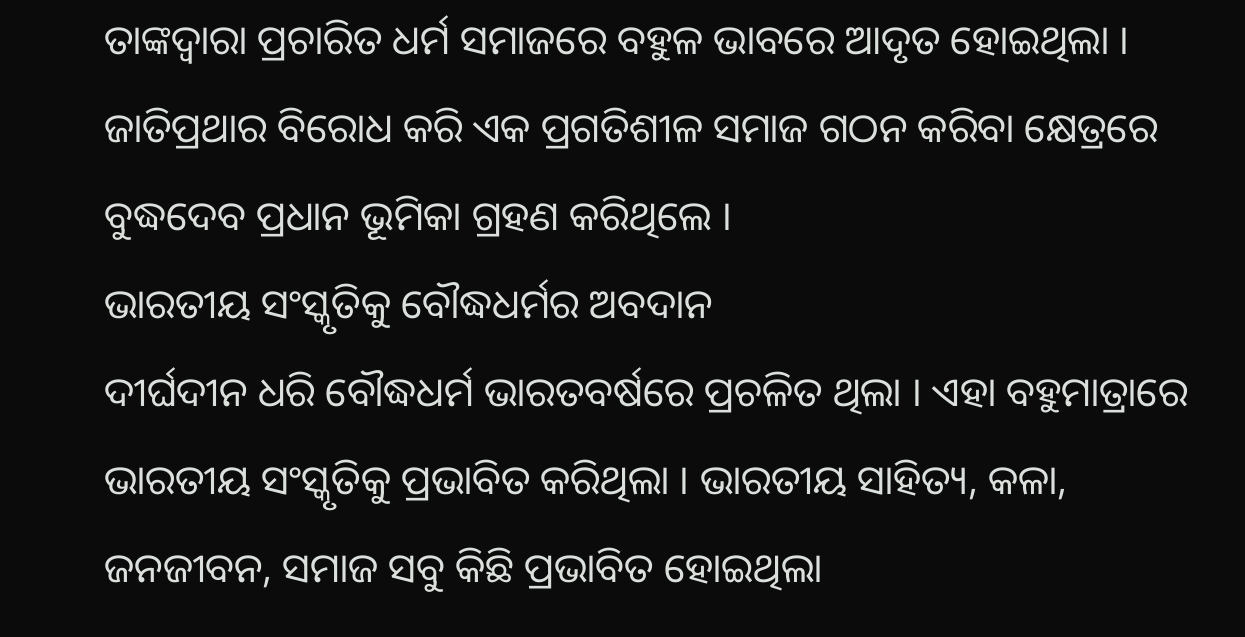ତାଙ୍କଦ୍ବାରା ପ୍ରଚାରିତ ଧର୍ମ ସମାଜରେ ବହୁଳ ଭାବରେ ଆଦୃତ ହୋଇଥିଲା । ଜାତିପ୍ରଥାର ବିରୋଧ କରି ଏକ ପ୍ରଗତିଶୀଳ ସମାଜ ଗଠନ କରିବା କ୍ଷେତ୍ରରେ ବୁଦ୍ଧଦେବ ପ୍ରଧାନ ଭୂମିକା ଗ୍ରହଣ କରିଥିଲେ ।
ଭାରତୀୟ ସଂସ୍କୃତିକୁ ବୌଦ୍ଧଧର୍ମର ଅବଦାନ
ଦୀର୍ଘଦୀନ ଧରି ବୌଦ୍ଧଧର୍ମ ଭାରତବର୍ଷରେ ପ୍ରଚଳିତ ଥିଲା । ଏହା ବହୁମାତ୍ରାରେ ଭାରତୀୟ ସଂସ୍କୃତିକୁ ପ୍ରଭାବିତ କରିଥିଲା । ଭାରତୀୟ ସାହିତ୍ୟ, କଳା, ଜନଜୀବନ, ସମାଜ ସବୁ କିଛି ପ୍ରଭାବିତ ହୋଇଥିଲା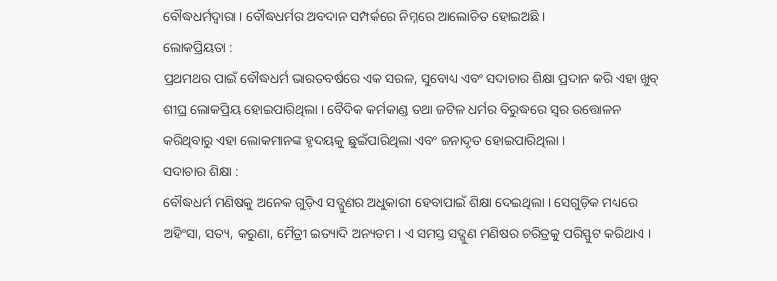ବୌଦ୍ଧଧର୍ମଦ୍ଵାରା । ବୌଦ୍ଧଧର୍ମର ଅବଦାନ ସମ୍ପର୍କରେ ନିମ୍ନରେ ଆଲୋଚିତ ହୋଇଅଛି ।
ଲୋକପ୍ରିୟତା :
ପ୍ରଥମଥର ପାଇଁ ବୌଦ୍ଧଧର୍ମ ଭାରତବର୍ଷରେ ଏକ ସରଳ, ସୁବୋଧ୍ୟ ଏବଂ ସଦାଚାର ଶିକ୍ଷା ପ୍ରଦାନ କରି ଏହା ଖୁବ୍ ଶୀଘ୍ର ଲୋକପ୍ରିୟ ହୋଇପାରିଥିଲା । ବୈଦିକ କର୍ମକାଣ୍ଡ ତଥା ଜଟିଳ ଧର୍ମର ବିରୁଦ୍ଧରେ ସ୍ଵର ଉତ୍ତୋଳନ କରିଥିବାରୁ ଏହା ଲୋକମାନଙ୍କ ହୃଦୟକୁ ଛୁଇଁପାରିଥିଲା ଏବଂ ଜନାଦୃତ ହୋଇପାରିଥିଲା ।
ସଦାଚାର ଶିକ୍ଷା :
ବୌଦ୍ଧଧର୍ମ ମଣିଷକୁ ଅନେକ ଗୁଡ଼ିଏ ସଦ୍ଗୁଣର ଅଧୁକାରୀ ହେବାପାଇଁ ଶିକ୍ଷା ଦେଇଥିଲା । ସେଗୁଡ଼ିକ ମଧ୍ୟରେ ଅହିଂସା, ସତ୍ୟ, କରୁଣା, ମୈତ୍ରୀ ଇତ୍ୟାଦି ଅନ୍ୟତମ । ଏ ସମସ୍ତ ସଦ୍ଗୁଣ ମଣିଷର ଚରିତ୍ରକୁ ପରିସ୍ଫୁଟ କରିଥାଏ ।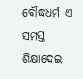ବୌଦ୍ଧଧର୍ମ ଏ ସମସ୍ତ ଶିକ୍ଷାଦେଇ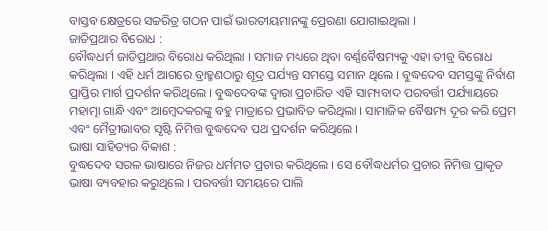ବାସ୍ତବ କ୍ଷେତ୍ରରେ ସଚ୍ଚରିତ୍ର ଗଠନ ପାଇଁ ଭାରତୀୟମାନଙ୍କୁ ପ୍ରେରଣା ଯୋଗାଇଥିଲା ।
ଜାତିପ୍ରଥାର ବିରୋଧ :
ବୌଦ୍ଧଧର୍ମ ଜାତିପ୍ରଥାର ବିରୋଧ କରିଥିଲା । ସମାଜ ମଧ୍ୟରେ ଥିବା ବର୍ଣ୍ଣବୈଷମ୍ୟକୁ ଏହା ତୀବ୍ର ବିରୋଧ କରିଥିଲା । ଏହି ଧର୍ମ ଆଗରେ ବ୍ରାହ୍ମଣଠାରୁ ଶୂଦ୍ର ପର୍ଯ୍ୟନ୍ତ ସମସ୍ତେ ସମାନ ଥିଲେ । ବୁଦ୍ଧଦେବ ସମସ୍ତଙ୍କୁ ନିର୍ବାଣ ପ୍ରାପ୍ତିର ମାର୍ଗ ପ୍ରଦର୍ଶନ କରିଥିଲେ । ବୁଦ୍ଧଦେବଙ୍କ ଦ୍ଵାରା ପ୍ରଚାରିତ ଏହି ସାମ୍ୟବାଦ ପରବର୍ତ୍ତୀ ପର୍ଯ୍ୟାୟରେ ମହାତ୍ମା ଗାନ୍ଧି ଏବଂ ଆମ୍ବେଦକରଙ୍କୁ ବହୁ ମାତ୍ରାରେ ପ୍ରଭାବିତ କରିଥିଲା । ସାମାଜିକ ବୈଷମ୍ୟ ଦୂର କରି ପ୍ରେମ ଏବଂ ମୈତ୍ରୀଭାବର ସୃଷ୍ଟି ନିମିତ୍ତ ବୁଦ୍ଧଦେବ ପଥ ପ୍ରଦର୍ଶନ କରିଥିଲେ ।
ଭାଷା ସାହିତ୍ୟର ବିକାଶ :
ବୁଦ୍ଧଦେବ ସରଳ ଭାଷାରେ ନିଜର ଧର୍ମମତ ପ୍ରଚାର କରିଥିଲେ । ସେ ବୌଦ୍ଧଧର୍ମର ପ୍ରଚାର ନିମିତ୍ତ ପ୍ରାକୃତ ଭାଷା ବ୍ୟବହାର କରୁଥିଲେ । ପରବର୍ତ୍ତୀ ସମୟରେ ପାଲି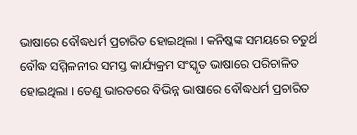ଭାଷାରେ ବୌଦ୍ଧଧର୍ମ ପ୍ରଚାରିତ ହୋଇଥିଲା । କନିଷ୍କଙ୍କ ସମୟରେ ଚତୁର୍ଥ ବୌଦ୍ଧ ସମ୍ମିଳନୀର ସମସ୍ତ କାର୍ଯ୍ୟକ୍ରମ ସଂସ୍କୃତ ଭାଷାରେ ପରିଚାଳିତ ହୋଇଥିଲା । ତେଣୁ ଭାରତରେ ବିଭିନ୍ନ ଭାଷାରେ ବୌଦ୍ଧଧର୍ମ ପ୍ରଚାରିତ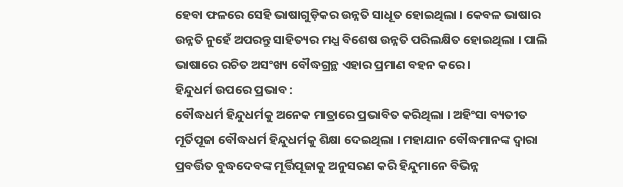ହେବା ଫଳରେ ସେହି ଭାଷାଗୁଡ଼ିକର ଉନ୍ନତି ସାଧୂତ ହୋଇଥିଲା । କେବଳ ଭାଷାର ଉନ୍ନତି ନୁହେଁ ଅପରନ୍ତୁ ସାହିତ୍ୟର ମଧ୍ଯ ବିଶେଷ ଉନ୍ନତି ପରିଲକ୍ଷିତ ହୋଇଥିଲା । ପାଲି ଭାଷାରେ ରଚିତ ଅସଂଖ୍ୟ ବୌଦ୍ଧଗ୍ରନ୍ଥ ଏହାର ପ୍ରମାଣ ବହନ କରେ ।
ହିନ୍ଦୁଧର୍ମ ଉପରେ ପ୍ରଭାବ :
ବୌଦ୍ଧଧର୍ମ ହିନ୍ଦୁଧର୍ମକୁ ଅନେକ ମାତ୍ରାରେ ପ୍ରଭାବିତ କରିଥିଲା । ଅହିଂସା ବ୍ୟତୀତ ମୂର୍ତିପୂଜା ବୌଦ୍ଧଧର୍ମ ହିନ୍ଦୁଧର୍ମକୁ ଶିକ୍ଷା ଦେଇଥିଲା । ମହାଯାନ ବୌଦ୍ଧମାନଙ୍କ ଦ୍ବାରା ପ୍ରବର୍ତ୍ତିତ ବୁଦ୍ଧଦେବଙ୍କ ମୂର୍ତ୍ତିପୂଜାକୁ ଅନୁସରଣ କରି ହିନ୍ଦୁମାନେ ବିଭିନ୍ନ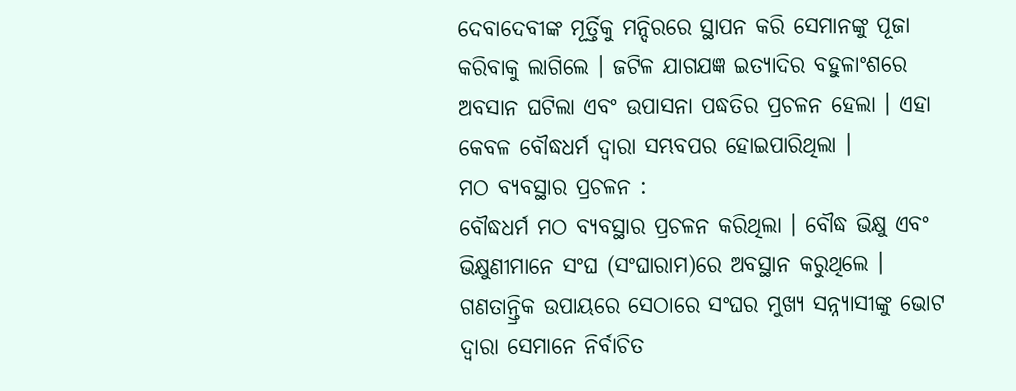ଦେବାଦେବୀଙ୍କ ମୂର୍ତ୍ତିକୁ ମନ୍ଦିରରେ ସ୍ଥାପନ କରି ସେମାନଙ୍କୁ ପୂଜା କରିବାକୁ ଲାଗିଲେ । ଜଟିଳ ଯାଗଯଜ୍ଞ ଇତ୍ୟାଦିର ବହୁଳାଂଶରେ ଅବସାନ ଘଟିଲା ଏବଂ ଉପାସନା ପଦ୍ଧତିର ପ୍ରଚଳନ ହେଲା । ଏହା କେବଳ ବୌଦ୍ଧଧର୍ମ ଦ୍ବାରା ସମ୍ଭବପର ହୋଇପାରିଥିଲା ।
ମଠ ବ୍ୟବସ୍ଥାର ପ୍ରଚଳନ :
ବୌଦ୍ଧଧର୍ମ ମଠ ବ୍ୟବସ୍ଥାର ପ୍ରଚଳନ କରିଥିଲା । ବୌଦ୍ଧ ଭିକ୍ଷୁ ଏବଂ ଭିକ୍ଷୁଣୀମାନେ ସଂଘ (ସଂଘାରାମ)ରେ ଅବସ୍ଥାନ କରୁଥିଲେ । ଗଣତାନ୍ତ୍ରିକ ଉପାୟରେ ସେଠାରେ ସଂଘର ମୁଖ୍ୟ ସନ୍ନ୍ୟାସୀଙ୍କୁ ଭୋଟ ଦ୍ଵାରା ସେମାନେ ନିର୍ବାଚିତ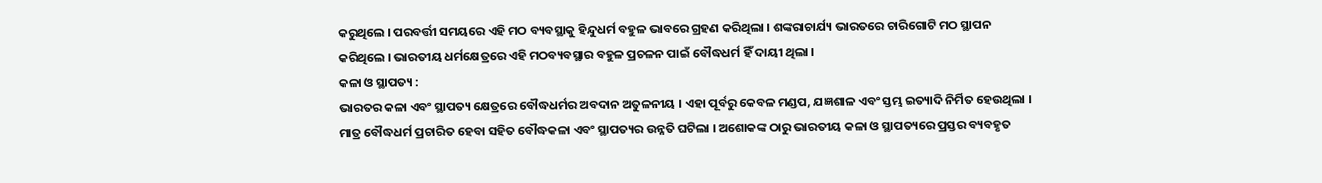କରୁଥିଲେ । ପରବର୍ତ୍ତୀ ସମୟରେ ଏହି ମଠ ବ୍ୟବସ୍ଥାକୁ ହିନ୍ଦୁଧର୍ମ ବହୁଳ ଭାବରେ ଗ୍ରହଣ କରିଥିଲା । ଶଙ୍କରାଚାର୍ଯ୍ୟ ଭାରତରେ ଚାରିଗୋଟି ମଠ ସ୍ଥାପନ କରିଥିଲେ । ଭାରତୀୟ ଧର୍ମକ୍ଷେତ୍ରରେ ଏହି ମଠବ୍ୟବସ୍ଥାର ବହୁଳ ପ୍ରଚଳନ ପାଇଁ ବୌଦ୍ଧଧର୍ମ ହିଁ ଦାୟୀ ଥିଲା ।
କଳା ଓ ସ୍ଥାପତ୍ୟ :
ଭାରତର କଳା ଏବଂ ସ୍ଥାପତ୍ୟ କ୍ଷେତ୍ରରେ ବୌଦ୍ଧଧର୍ମର ଅବଦାନ ଅତୁଳନୀୟ । ଏହା ପୂର୍ବରୁ କେବଳ ମଣ୍ଡପ, ଯଜ୍ଞଶାଳ ଏବଂ ସ୍ତମ୍ଭ ଇତ୍ୟାଦି ନିର୍ମିତ ହେଉଥିଲା । ମାତ୍ର ବୌଦ୍ଧଧର୍ମ ପ୍ରଚାରିତ ହେବା ସହିତ ବୌଦ୍ଧକଳା ଏବଂ ସ୍ଥାପତ୍ୟର ଉନ୍ନତି ଘଟିଲା । ଅଶୋକଙ୍କ ଠାରୁ ଭାରତୀୟ କଳା ଓ ସ୍ଥାପତ୍ୟରେ ପ୍ରସ୍ତର ବ୍ୟବହୃତ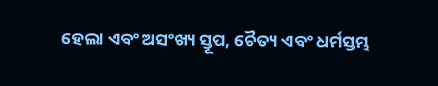ହେଲା ଏବଂ ଅସଂଖ୍ୟ ସ୍ତୂପ, ଚୈତ୍ୟ ଏବଂ ଧର୍ମସ୍ତମ୍ଭ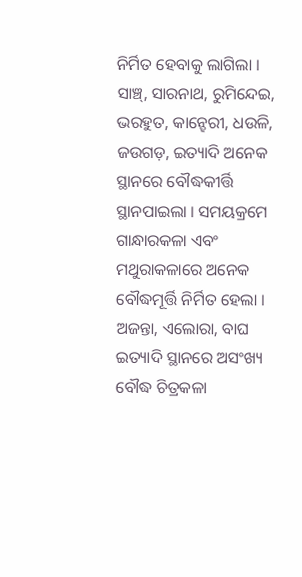ନିର୍ମିତ ହେବାକୁ ଲାଗିଲା । ସାଞ୍ଚ୍, ସାରନାଥ, ରୁମିନ୍ଦେଇ, ଭରହୁତ, କାନ୍ହେରୀ, ଧଉଳି, ଜଉଗଡ଼, ଇତ୍ୟାଦି ଅନେକ ସ୍ଥାନରେ ବୌଦ୍ଧକୀର୍ତ୍ତି ସ୍ଥାନପାଇଲା । ସମୟକ୍ରମେ ଗାନ୍ଧାରକଳା ଏବଂ ମଥୁରାକଳାରେ ଅନେକ ବୌଦ୍ଧମୂର୍ତ୍ତି ନିର୍ମିତ ହେଲା । ଅଜନ୍ତା, ଏଲୋରା, ବାଘ ଇତ୍ୟାଦି ସ୍ଥାନରେ ଅସଂଖ୍ୟ ବୌଦ୍ଧ ଚିତ୍ରକଳା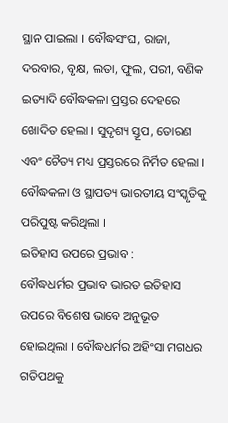ସ୍ଥାନ ପାଇଲା । ବୌଦ୍ଧସଂଘ, ରାଜା, ଦରବାର, ବୃକ୍ଷ, ଲତା, ଫୁଲ, ପରୀ, ବଣିକ ଇତ୍ୟାଦି ବୌଦ୍ଧକଳା ପ୍ରସ୍ତର ଦେହରେ ଖୋଦିତ ହେଲା । ସୁଦୃଶ୍ୟ ସ୍ତୂପ, ତୋରଣ ଏବଂ ଚୈତ୍ୟ ମଧ୍ୟ ପ୍ରସ୍ତରରେ ନିର୍ମିତ ହେଲା । ବୌଦ୍ଧକଳା ଓ ସ୍ଥାପତ୍ୟ ଭାରତୀୟ ସଂସ୍କୃତିକୁ ପରିପୁଷ୍ଟ କରିଥିଲା ।
ଇତିହାସ ଉପରେ ପ୍ରଭାବ :
ବୌଦ୍ଧଧର୍ମର ପ୍ରଭାବ ଭାରତ ଇତିହାସ ଉପରେ ବିଶେଷ ଭାବେ ଅନୁଭୂତ ହୋଇଥିଲା । ବୌଦ୍ଧଧର୍ମର ଅହିଂସା ମଗଧର ଗତିପଥକୁ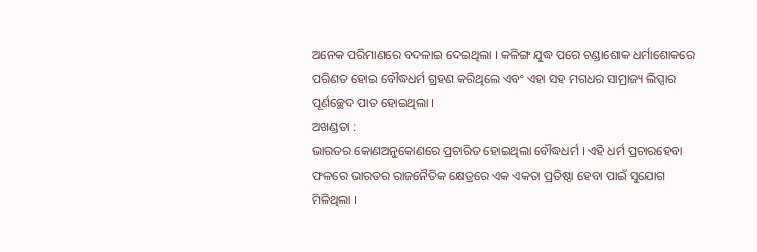ଅନେକ ପରିମାଣରେ ବଦଳାଇ ଦେଇଥିଲା । କଳିଙ୍ଗ ଯୁଦ୍ଧ ପରେ ଚଣ୍ଡାଶୋକ ଧର୍ମାଶୋକରେ ପରିଣତ ହୋଇ ବୌଦ୍ଧଧର୍ମ ଗ୍ରହଣ କରିଥିଲେ ଏବଂ ଏହା ସହ ମଗଧର ସାମ୍ରାଜ୍ୟ ଲିପ୍ସାର ପୂର୍ଣଚ୍ଛେଦ ପାତ ହୋଇଥିଲା ।
ଅଖଣ୍ଡତା :
ଭାରତର କୋଣଅନୁକୋଣରେ ପ୍ରଚାରିତ ହୋଇଥିଲା ବୌଦ୍ଧଧର୍ମ । ଏହି ଧର୍ମ ପ୍ରଚାରହେବା ଫଳରେ ଭାରତର ରାଜନୈତିକ କ୍ଷେତ୍ରରେ ଏକ ଏକତା ପ୍ରତିଷ୍ଠା ହେବା ପାଇଁ ସୁଯୋଗ ମିଳିଥିଲା ।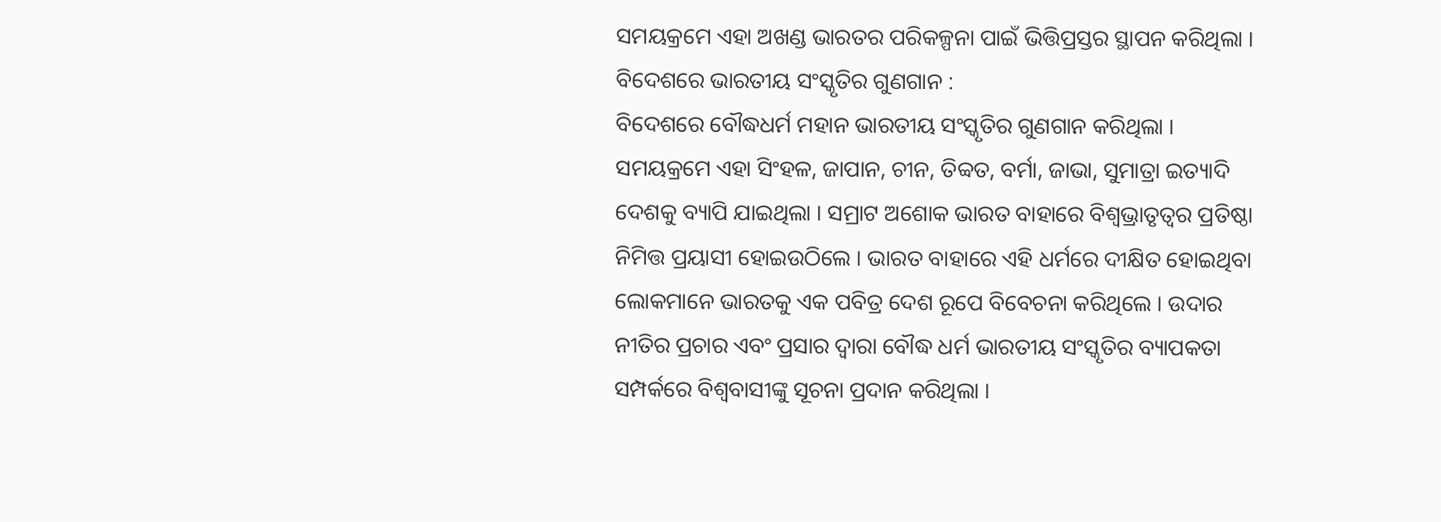ସମୟକ୍ରମେ ଏହା ଅଖଣ୍ଡ ଭାରତର ପରିକଳ୍ପନା ପାଇଁ ଭିତ୍ତିପ୍ରସ୍ତର ସ୍ଥାପନ କରିଥିଲା ।
ବିଦେଶରେ ଭାରତୀୟ ସଂସ୍କୃତିର ଗୁଣଗାନ :
ବିଦେଶରେ ବୌଦ୍ଧଧର୍ମ ମହାନ ଭାରତୀୟ ସଂସ୍କୃତିର ଗୁଣଗାନ କରିଥିଲା । ସମୟକ୍ରମେ ଏହା ସିଂହଳ, ଜାପାନ, ଚୀନ, ତିବ୍ବତ, ବର୍ମା, ଜାଭା, ସୁମାତ୍ରା ଇତ୍ୟାଦି ଦେଶକୁ ବ୍ୟାପି ଯାଇଥିଲା । ସମ୍ରାଟ ଅଶୋକ ଭାରତ ବାହାରେ ବିଶ୍ୱଭ୍ରାତୃତ୍ଵର ପ୍ରତିଷ୍ଠା ନିମିତ୍ତ ପ୍ରୟାସୀ ହୋଇଉଠିଲେ । ଭାରତ ବାହାରେ ଏହି ଧର୍ମରେ ଦୀକ୍ଷିତ ହୋଇଥିବା ଲୋକମାନେ ଭାରତକୁ ଏକ ପବିତ୍ର ଦେଶ ରୂପେ ବିବେଚନା କରିଥିଲେ । ଉଦାର ନୀତିର ପ୍ରଚାର ଏବଂ ପ୍ରସାର ଦ୍ଵାରା ବୌଦ୍ଧ ଧର୍ମ ଭାରତୀୟ ସଂସ୍କୃତିର ବ୍ୟାପକତା ସମ୍ପର୍କରେ ବିଶ୍ଵବାସୀଙ୍କୁ ସୂଚନା ପ୍ରଦାନ କରିଥିଲା ।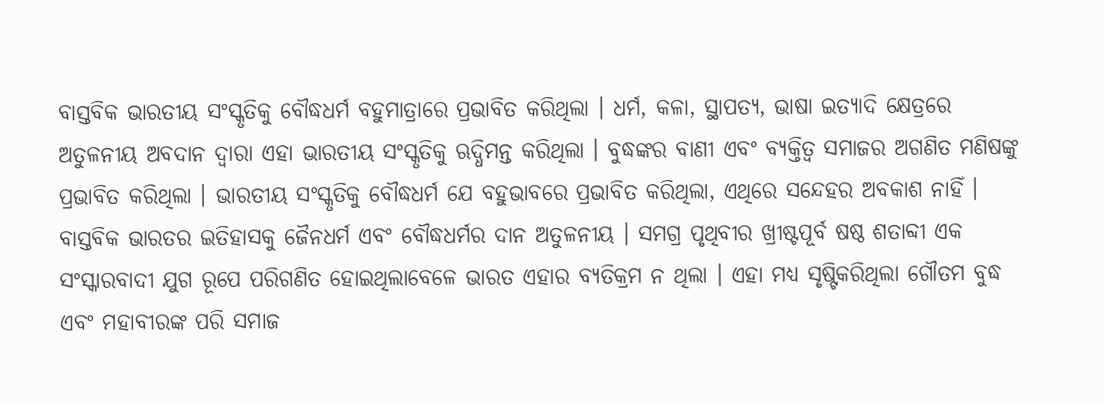ବାସ୍ତବିକ ଭାରତୀୟ ସଂସ୍କୃତିକୁ ବୌଦ୍ଧଧର୍ମ ବହୁମାତ୍ରାରେ ପ୍ରଭାବିତ କରିଥିଲା । ଧର୍ମ, କଳା, ସ୍ଥାପତ୍ୟ, ଭାଷା ଇତ୍ୟାଦି କ୍ଷେତ୍ରରେ ଅତୁଳନୀୟ ଅବଦାନ ଦ୍ଵାରା ଏହା ଭାରତୀୟ ସଂସ୍କୃତିକୁ ଋଦ୍ଧିମନ୍ତ କରିଥିଲା । ବୁଦ୍ଧଙ୍କର ବାଣୀ ଏବଂ ବ୍ୟକ୍ତିତ୍ଵ ସମାଜର ଅଗଣିତ ମଣିଷଙ୍କୁ ପ୍ରଭାବିତ କରିଥିଲା । ଭାରତୀୟ ସଂସ୍କୃତିକୁ ବୌଦ୍ଧଧର୍ମ ଯେ ବହୁଭାବରେ ପ୍ରଭାବିତ କରିଥିଲା, ଏଥିରେ ସନ୍ଦେହର ଅବକାଶ ନାହିଁ ।
ବାସ୍ତବିକ ଭାରତର ଇତିହାସକୁ ଜୈନଧର୍ମ ଏବଂ ବୌଦ୍ଧଧର୍ମର ଦାନ ଅତୁଳନୀୟ । ସମଗ୍ର ପୃଥିବୀର ଖ୍ରୀଷ୍ଟପୂର୍ବ ଷଷ୍ଠ ଶତାବ୍ଦୀ ଏକ ସଂସ୍କାରବାଦୀ ଯୁଗ ରୂପେ ପରିଗଣିତ ହୋଇଥିଲାବେଳେ ଭାରତ ଏହାର ବ୍ୟତିକ୍ରମ ନ ଥିଲା । ଏହା ମଧ୍ୟ ସୃଷ୍ଟିକରିଥିଲା ଗୌତମ ବୁଦ୍ଧ ଏବଂ ମହାବୀରଙ୍କ ପରି ସମାଜ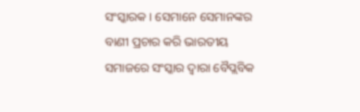ସଂସ୍କାରକ । ସେମାନେ ସେମାନଙ୍କର ବାଣୀ ପ୍ରଚାର କରି ଭାରତୀୟ ସମାଜରେ ସଂସ୍କାର ଦ୍ବାରା ବୈପ୍ଲବିକ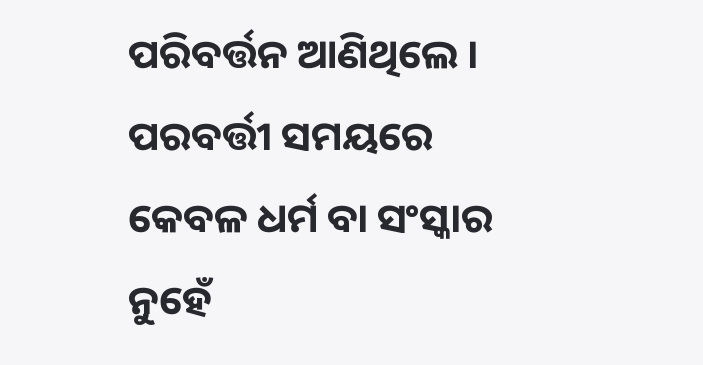ପରିବର୍ତ୍ତନ ଆଣିଥିଲେ । ପରବର୍ତ୍ତୀ ସମୟରେ କେବଳ ଧର୍ମ ବା ସଂସ୍କାର ନୁହେଁ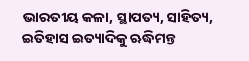ଭାରତୀୟ କଳା, ସ୍ଥାପତ୍ୟ, ସାହିତ୍ୟ, ଇତିହାସ ଇତ୍ୟାଦିକୁ ଋଦ୍ଧିମନ୍ତ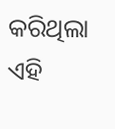କରିଥିଲା ଏହି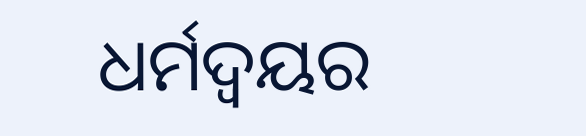ଧର୍ମଦ୍ଵୟର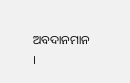ଅବଦାନମାନ ।